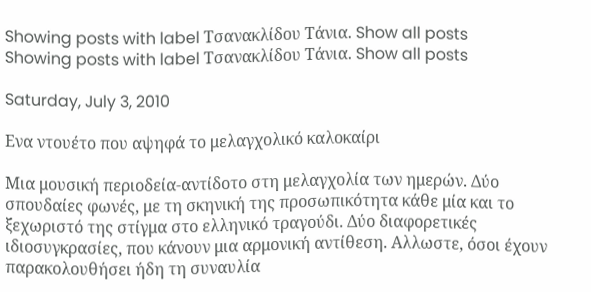Showing posts with label Τσανακλίδου Τάνια. Show all posts
Showing posts with label Τσανακλίδου Τάνια. Show all posts

Saturday, July 3, 2010

Ενα ντουέτο που αψηφά το μελαγχολικό καλοκαίρι

Μια μουσική περιοδεία-αντίδοτο στη μελαγχολία των ημερών. Δύο σπουδαίες φωνές, με τη σκηνική της προσωπικότητα κάθε μία και το ξεχωριστό της στίγμα στο ελληνικό τραγούδι. Δύο διαφορετικές ιδιοσυγκρασίες, που κάνουν μια αρμονική αντίθεση. Αλλωστε, όσοι έχουν παρακολουθήσει ήδη τη συναυλία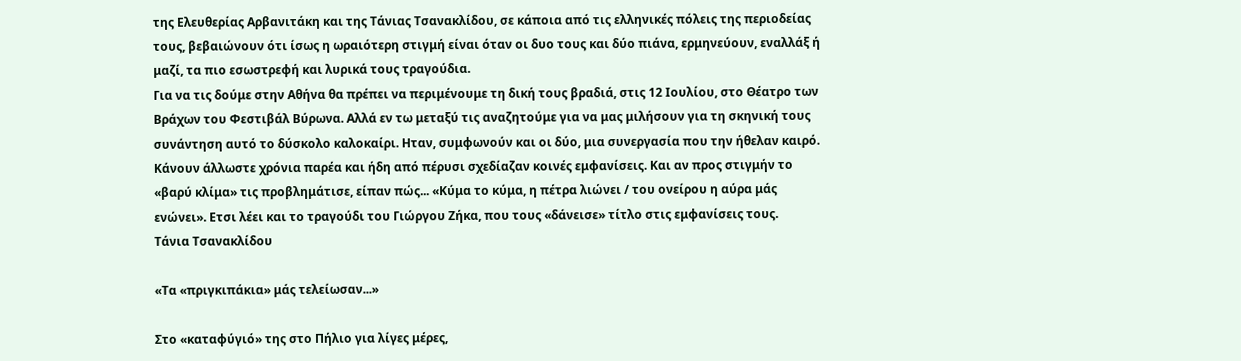της Ελευθερίας Αρβανιτάκη και της Τάνιας Τσανακλίδου, σε κάποια από τις ελληνικές πόλεις της περιοδείας τους, βεβαιώνουν ότι ίσως η ωραιότερη στιγμή είναι όταν οι δυο τους και δύο πιάνα, ερμηνεύουν, εναλλάξ ή μαζί, τα πιο εσωστρεφή και λυρικά τους τραγούδια.
Για να τις δούμε στην Αθήνα θα πρέπει να περιμένουμε τη δική τους βραδιά, στις 12 Ιουλίου, στο Θέατρο των Βράχων του Φεστιβάλ Βύρωνα. Αλλά εν τω μεταξύ τις αναζητούμε για να μας μιλήσουν για τη σκηνική τους συνάντηση αυτό το δύσκολο καλοκαίρι. Ηταν, συμφωνούν και οι δύο, μια συνεργασία που την ήθελαν καιρό. Κάνουν άλλωστε χρόνια παρέα και ήδη από πέρυσι σχεδίαζαν κοινές εμφανίσεις. Και αν προς στιγμήν το «βαρύ κλίμα» τις προβλημάτισε, είπαν πώς... «Κύμα το κύμα, η πέτρα λιώνει / του ονείρου η αύρα μάς ενώνει». Ετσι λέει και το τραγούδι του Γιώργου Ζήκα, που τους «δάνεισε» τίτλο στις εμφανίσεις τους.
Τάνια Τσανακλίδου

«Τα «πριγκιπάκια» μάς τελείωσαν...»

Στο «καταφύγιό» της στο Πήλιο για λίγες μέρες,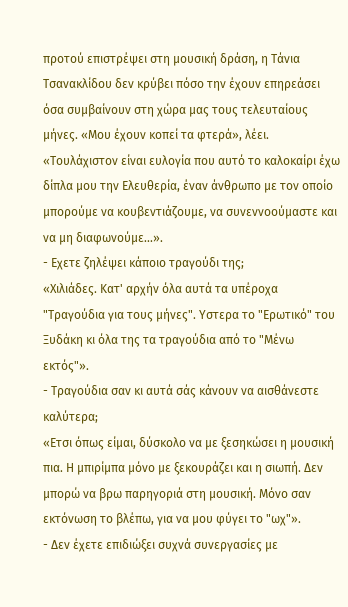προτού επιστρέψει στη μουσική δράση, η Τάνια Τσανακλίδου δεν κρύβει πόσο την έχουν επηρεάσει όσα συμβαίνουν στη χώρα μας τους τελευταίους μήνες. «Μου έχουν κοπεί τα φτερά», λέει. «Τουλάχιστον είναι ευλογία που αυτό το καλοκαίρι έχω δίπλα μου την Ελευθερία, έναν άνθρωπο με τον οποίο μπορούμε να κουβεντιάζουμε, να συνεννοούμαστε και να μη διαφωνούμε...».
- Εχετε ζηλέψει κάποιο τραγούδι της;
«Χιλιάδες. Κατ' αρχήν όλα αυτά τα υπέροχα "Τραγούδια για τους μήνες". Υστερα το "Ερωτικό" του Ξυδάκη κι όλα της τα τραγούδια από το "Μένω εκτός"».
- Τραγούδια σαν κι αυτά σάς κάνουν να αισθάνεστε καλύτερα;
«Ετσι όπως είμαι, δύσκολο να με ξεσηκώσει η μουσική πια. Η μπιρίμπα μόνο με ξεκουράζει και η σιωπή. Δεν μπορώ να βρω παρηγοριά στη μουσική. Μόνο σαν εκτόνωση το βλέπω, για να μου φύγει το "ωχ"».
- Δεν έχετε επιδιώξει συχνά συνεργασίες με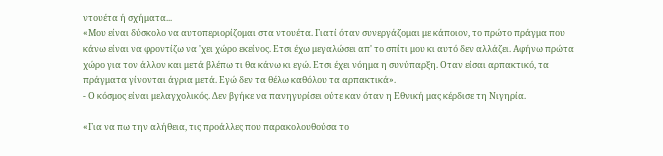ντουέτα ή σχήματα...
«Μου είναι δύσκολο να αυτοπεριορίζομαι στα ντουέτα. Γιατί όταν συνεργάζομαι με κάποιον, το πρώτο πράγμα που κάνω είναι να φροντίζω να 'χει χώρο εκείνος. Ετσι έχω μεγαλώσει απ' το σπίτι μου κι αυτό δεν αλλάζει. Αφήνω πρώτα χώρο για τον άλλον και μετά βλέπω τι θα κάνω κι εγώ. Ετσι έχει νόημα η συνύπαρξη. Οταν είσαι αρπακτικό, τα πράγματα γίνονται άγρια μετά. Εγώ δεν τα θέλω καθόλου τα αρπακτικά».
- Ο κόσμος είναι μελαγχολικός. Δεν βγήκε να πανηγυρίσει ούτε καν όταν η Εθνική μας κέρδισε τη Νιγηρία.

«Για να πω την αλήθεια, τις προάλλες που παρακολουθούσα το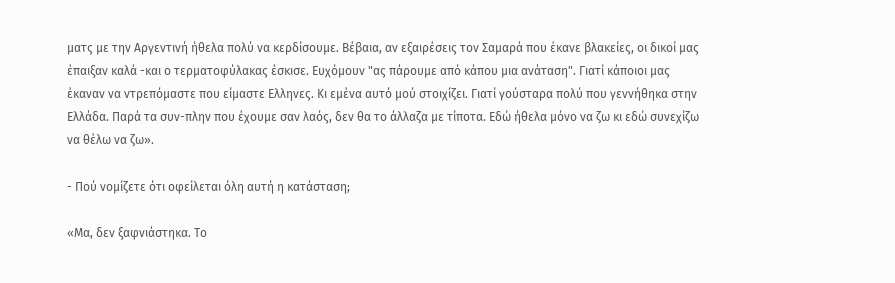ματς με την Αργεντινή ήθελα πολύ να κερδίσουμε. Βέβαια, αν εξαιρέσεις τον Σαμαρά που έκανε βλακείες, οι δικοί μας έπαιξαν καλά -και ο τερματοφύλακας έσκισε. Ευχόμουν "ας πάρουμε από κάπου μια ανάταση". Γιατί κάποιοι μας έκαναν να ντρεπόμαστε που είμαστε Ελληνες. Κι εμένα αυτό μού στοιχίζει. Γιατί γούσταρα πολύ που γεννήθηκα στην Ελλάδα. Παρά τα συν-πλην που έχουμε σαν λαός, δεν θα το άλλαζα με τίποτα. Εδώ ήθελα μόνο να ζω κι εδώ συνεχίζω να θέλω να ζω».

- Πού νομίζετε ότι οφείλεται όλη αυτή η κατάσταση;

«Μα, δεν ξαφνιάστηκα. Το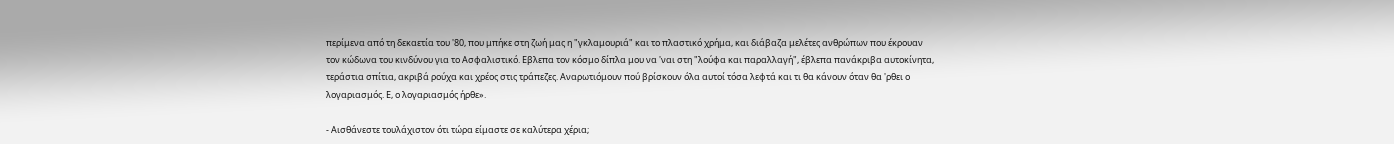περίμενα από τη δεκαετία του '80, που μπήκε στη ζωή μας η "γκλαμουριά" και το πλαστικό χρήμα, και διάβαζα μελέτες ανθρώπων που έκρουαν τον κώδωνα του κινδύνου για το Ασφαλιστικό. Εβλεπα τον κόσμο δίπλα μου να 'ναι στη "λούφα και παραλλαγή", έβλεπα πανάκριβα αυτοκίνητα, τεράστια σπίτια, ακριβά ρούχα και χρέος στις τράπεζες. Αναρωτιόμουν πού βρίσκουν όλα αυτοί τόσα λεφτά και τι θα κάνουν όταν θα 'ρθει ο λογαριασμός. Ε, ο λογαριασμός ήρθε».

- Αισθάνεστε τουλάχιστον ότι τώρα είμαστε σε καλύτερα χέρια;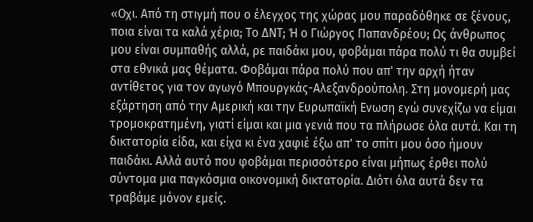«Οχι. Από τη στιγμή που ο έλεγχος της χώρας μου παραδόθηκε σε ξένους, ποια είναι τα καλά χέρια; Το ΔΝΤ; Ή ο Γιώργος Παπανδρέου; Ως άνθρωπος μου είναι συμπαθής αλλά, ρε παιδάκι μου, φοβάμαι πάρα πολύ τι θα συμβεί στα εθνικά μας θέματα. Φοβάμαι πάρα πολύ που απ' την αρχή ήταν αντίθετος για τον αγωγό Μπουργκάς-Αλεξανδρούπολη. Στη μονομερή μας εξάρτηση από την Αμερική και την Ευρωπαϊκή Ενωση εγώ συνεχίζω να είμαι τρομοκρατημένη, γιατί είμαι και μια γενιά που τα πλήρωσε όλα αυτά. Και τη δικτατορία είδα, και είχα κι ένα χαφιέ έξω απ' το σπίτι μου όσο ήμουν παιδάκι. Αλλά αυτό που φοβάμαι περισσότερο είναι μήπως έρθει πολύ σύντομα μια παγκόσμια οικονομική δικτατορία. Διότι όλα αυτά δεν τα τραβάμε μόνον εμείς.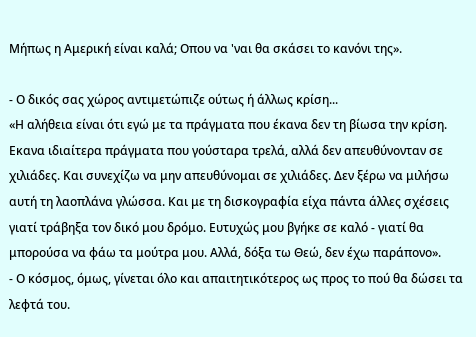Μήπως η Αμερική είναι καλά; Οπου να 'ναι θα σκάσει το κανόνι της».

- Ο δικός σας χώρος αντιμετώπιζε ούτως ή άλλως κρίση...
«Η αλήθεια είναι ότι εγώ με τα πράγματα που έκανα δεν τη βίωσα την κρίση. Εκανα ιδιαίτερα πράγματα που γούσταρα τρελά, αλλά δεν απευθύνονταν σε χιλιάδες. Και συνεχίζω να μην απευθύνομαι σε χιλιάδες. Δεν ξέρω να μιλήσω αυτή τη λαοπλάνα γλώσσα. Και με τη δισκογραφία είχα πάντα άλλες σχέσεις γιατί τράβηξα τον δικό μου δρόμο. Ευτυχώς μου βγήκε σε καλό - γιατί θα μπορούσα να φάω τα μούτρα μου. Αλλά, δόξα τω Θεώ, δεν έχω παράπονο».
- Ο κόσμος, όμως, γίνεται όλο και απαιτητικότερος ως προς το πού θα δώσει τα λεφτά του.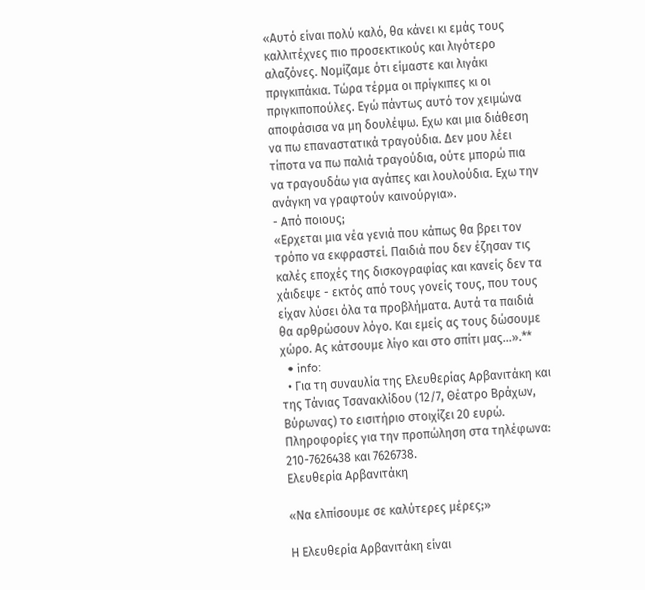«Αυτό είναι πολύ καλό, θα κάνει κι εμάς τους καλλιτέχνες πιο προσεκτικούς και λιγότερο αλαζόνες. Νομίζαμε ότι είμαστε και λιγάκι πριγκιπάκια. Τώρα τέρμα οι πρίγκιπες κι οι πριγκιποπούλες. Εγώ πάντως αυτό τον χειμώνα αποφάσισα να μη δουλέψω. Εχω και μια διάθεση να πω επαναστατικά τραγούδια. Δεν μου λέει τίποτα να πω παλιά τραγούδια, ούτε μπορώ πια να τραγουδάω για αγάπες και λουλούδια. Εχω την ανάγκη να γραφτούν καινούργια».
- Από ποιους;
«Ερχεται μια νέα γενιά που κάπως θα βρει τον τρόπο να εκφραστεί. Παιδιά που δεν έζησαν τις καλές εποχές της δισκογραφίας και κανείς δεν τα χάιδεψε - εκτός από τους γονείς τους, που τους είχαν λύσει όλα τα προβλήματα. Αυτά τα παιδιά θα αρθρώσουν λόγο. Και εμείς ας τους δώσουμε χώρο. Ας κάτσουμε λίγο και στο σπίτι μας...».**
  • info:
  • Για τη συναυλία της Ελευθερίας Αρβανιτάκη και της Τάνιας Τσανακλίδου (12/7, Θέατρο Βράχων, Βύρωνας) το εισιτήριο στοιχίζει 20 ευρώ. Πληροφορίες για την προπώληση στα τηλέφωνα: 210-7626438 και 7626738.
Ελευθερία Αρβανιτάκη

«Να ελπίσουμε σε καλύτερες μέρες;»

Η Ελευθερία Αρβανιτάκη είναι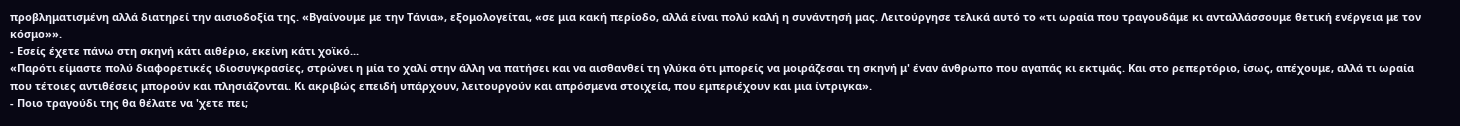προβληματισμένη αλλά διατηρεί την αισιοδοξία της. «Βγαίνουμε με την Τάνια», εξομολογείται, «σε μια κακή περίοδο, αλλά είναι πολύ καλή η συνάντησή μας. Λειτούργησε τελικά αυτό το «τι ωραία που τραγουδάμε κι ανταλλάσσουμε θετική ενέργεια με τον κόσμο»».
- Εσείς έχετε πάνω στη σκηνή κάτι αιθέριο, εκείνη κάτι χοϊκό...
«Παρότι είμαστε πολύ διαφορετικές ιδιοσυγκρασίες, στρώνει η μία το χαλί στην άλλη να πατήσει και να αισθανθεί τη γλύκα ότι μπορείς να μοιράζεσαι τη σκηνή μ' έναν άνθρωπο που αγαπάς κι εκτιμάς. Και στο ρεπερτόριο, ίσως, απέχουμε, αλλά τι ωραία που τέτοιες αντιθέσεις μπορούν και πλησιάζονται. Κι ακριβώς επειδή υπάρχουν, λειτουργούν και απρόσμενα στοιχεία, που εμπεριέχουν και μια ίντριγκα».
- Ποιο τραγούδι της θα θέλατε να 'χετε πει;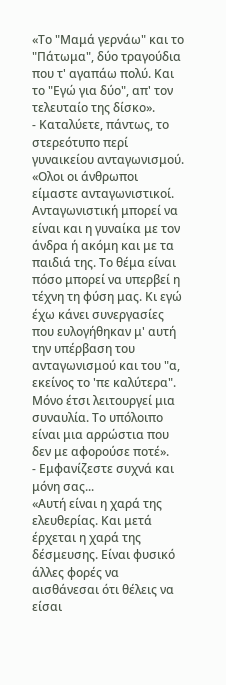«Το "Μαμά γερνάω" και το "Πάτωμα", δύο τραγούδια που τ' αγαπάω πολύ. Και το "Εγώ για δύο", απ' τον τελευταίο της δίσκο».
- Καταλύετε, πάντως, το στερεότυπο περί γυναικείου ανταγωνισμού.
«Ολοι οι άνθρωποι είμαστε ανταγωνιστικοί. Ανταγωνιστική μπορεί να είναι και η γυναίκα με τον άνδρα ή ακόμη και με τα παιδιά της. Το θέμα είναι πόσο μπορεί να υπερβεί η τέχνη τη φύση μας. Κι εγώ έχω κάνει συνεργασίες που ευλογήθηκαν μ' αυτή την υπέρβαση του ανταγωνισμού και του "α, εκείνος το 'πε καλύτερα". Μόνο έτσι λειτουργεί μια συναυλία. Το υπόλοιπο είναι μια αρρώστια που δεν με αφορούσε ποτέ».
- Εμφανίζεστε συχνά και μόνη σας...
«Αυτή είναι η χαρά της ελευθερίας. Και μετά έρχεται η χαρά της δέσμευσης. Είναι φυσικό άλλες φορές να αισθάνεσαι ότι θέλεις να είσαι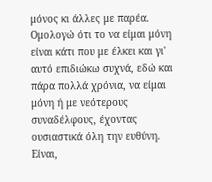μόνος κι άλλες με παρέα. Ομολογώ ότι το να είμαι μόνη είναι κάτι που με έλκει και γι' αυτό επιδιώκω συχνά, εδώ και πάρα πολλά χρόνια, να είμαι μόνη ή με νεότερους συναδέλφους, έχοντας ουσιαστικά όλη την ευθύνη. Είναι,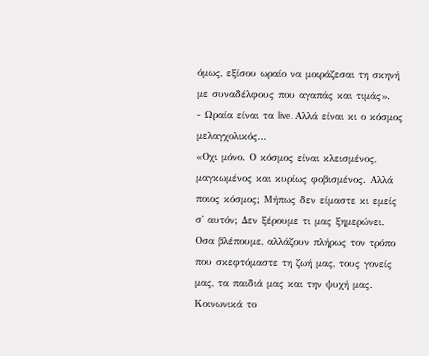όμως, εξίσου ωραίο να μοιράζεσαι τη σκηνή με συναδέλφους που αγαπάς και τιμάς».
- Ωραία είναι τα live. Αλλά είναι κι ο κόσμος μελαγχολικός...
«Οχι μόνο. Ο κόσμος είναι κλεισμένος, μαγκωμένος και κυρίως φοβισμένος. Αλλά ποιος κόσμος; Μήπως δεν είμαστε κι εμείς σ' αυτόν; Δεν ξέρουμε τι μας ξημερώνει. Οσα βλέπουμε, αλλάζουν πλήρως τον τρόπο που σκεφτόμαστε τη ζωή μας, τους γονείς μας, τα παιδιά μας και την ψυχή μας. Κοινωνικά το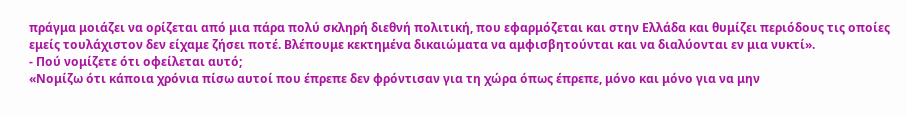πράγμα μοιάζει να ορίζεται από μια πάρα πολύ σκληρή διεθνή πολιτική, που εφαρμόζεται και στην Ελλάδα και θυμίζει περιόδους τις οποίες εμείς τουλάχιστον δεν είχαμε ζήσει ποτέ. Βλέπουμε κεκτημένα δικαιώματα να αμφισβητούνται και να διαλύονται εν μια νυκτί».
- Πού νομίζετε ότι οφείλεται αυτό;
«Νομίζω ότι κάποια χρόνια πίσω αυτοί που έπρεπε δεν φρόντισαν για τη χώρα όπως έπρεπε, μόνο και μόνο για να μην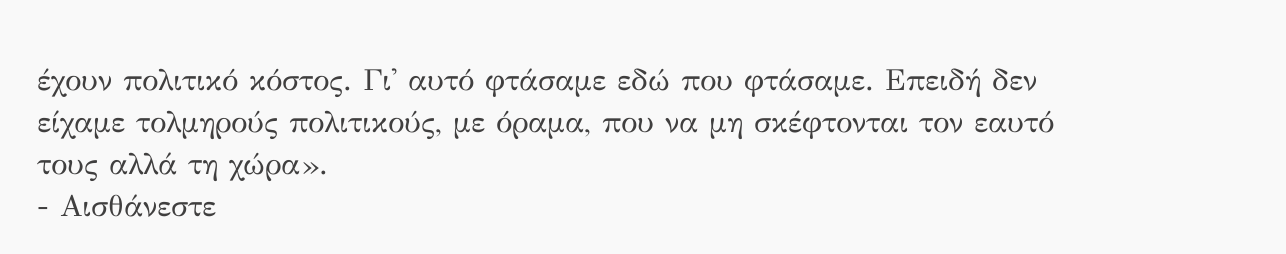έχουν πολιτικό κόστος. Γι' αυτό φτάσαμε εδώ που φτάσαμε. Επειδή δεν είχαμε τολμηρούς πολιτικούς, με όραμα, που να μη σκέφτονται τον εαυτό τους αλλά τη χώρα».
- Αισθάνεστε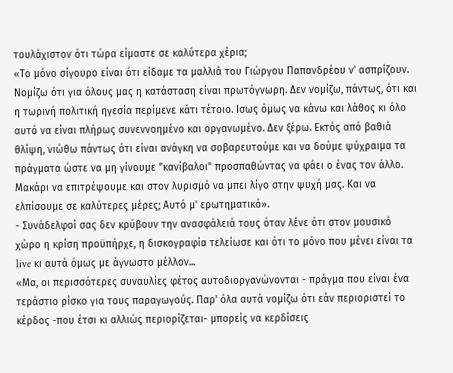τουλάχιστον ότι τώρα είμαστε σε καλύτερα χέρια;
«Το μόνο σίγουρο είναι ότι είδαμε τα μαλλιά του Γιώργου Παπανδρέου ν' ασπρίζουν. Νομίζω ότι για όλους μας η κατάσταση είναι πρωτόγνωρη. Δεν νομίζω, πάντως, ότι και η τωρινή πολιτική ηγεσία περίμενε κάτι τέτοιο. Ισως όμως να κάνω και λάθος κι όλο αυτό να είναι πλήρως συνεννοημένο και οργανωμένο. Δεν ξέρω. Εκτός από βαθιά θλίψη, νιώθω πάντως ότι είναι ανάγκη να σοβαρευτούμε και να δούμε ψύχραιμα τα πράγματα ώστε να μη γίνουμε "κανίβαλοι" προσπαθώντας να φάει ο ένας τον άλλο. Μακάρι να επιτρέψουμε και στον λυρισμό να μπει λίγο στην ψυχή μας. Και να ελπίσουμε σε καλύτερες μέρες; Αυτό μ' ερωτηματικό».
- Συνάδελφοί σας δεν κρύβουν την ανασφάλειά τους όταν λένε ότι στον μουσικό χώρο η κρίση προϋπήρχε, η δισκογραφία τελείωσε και ότι το μόνο που μένει είναι τα live κι αυτά όμως με άγνωστο μέλλον...
«Μα, οι περισσότερες συναυλίες φέτος αυτοδιοργανώνονται - πράγμα που είναι ένα τεράστιο ρίσκο για τους παραγωγούς. Παρ' όλα αυτά νομίζω ότι εάν περιοριστεί το κέρδος -που έτσι κι αλλιώς περιορίζεται- μπορείς να κερδίσεις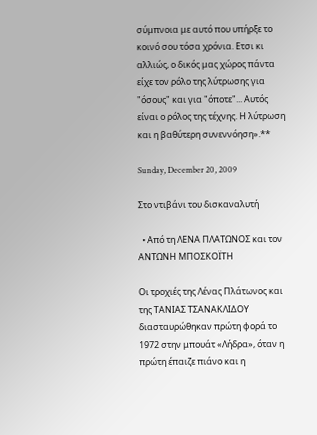σύμπνοια με αυτό που υπήρξε το κοινό σου τόσα χρόνια. Ετσι κι αλλιώς, ο δικός μας χώρος πάντα είχε τον ρόλο της λύτρωσης για "όσους" και για "όποτε"... Αυτός είναι ο ρόλος της τέχνης. Η λύτρωση και η βαθύτερη συνεννόηση».**

Sunday, December 20, 2009

Στο ντιβάνι του δισκαναλυτή

  • Από τη ΛΕΝΑ ΠΛΑΤΩΝΟΣ και τον ΑΝΤΩΝΗ ΜΠΟΣΚΟΪΤΗ

Οι τροχιές της Λένας Πλάτωνος και της ΤΑΝΙΑΣ ΤΣΑΝΑΚΛΙΔΟΥ διασταυρώθηκαν πρώτη φορά το 1972 στην μπουάτ «Λήδρα», όταν η πρώτη έπαιζε πιάνο και η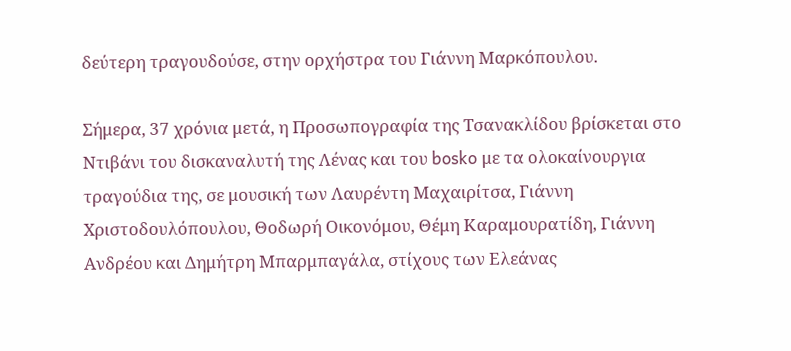δεύτερη τραγουδούσε, στην ορχήστρα του Γιάννη Μαρκόπουλου.

Σήμερα, 37 χρόνια μετά, η Προσωπογραφία της Τσανακλίδου βρίσκεται στο Ντιβάνι του δισκαναλυτή της Λένας και του bosko με τα ολοκαίνουργια τραγούδια της, σε μουσική των Λαυρέντη Μαχαιρίτσα, Γιάννη Χριστοδουλόπουλου, Θοδωρή Οικονόμου, Θέμη Καραμουρατίδη, Γιάννη Ανδρέου και Δημήτρη Μπαρμπαγάλα, στίχους των Ελεάνας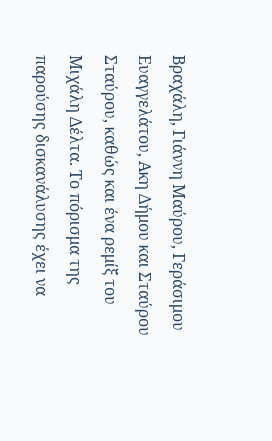Βραχάλη, Γιάννη Μαύρου, Γεράσιμου Ευαγγελάτου, Ακη Δήμου και Σταύρου Σταύρου, καθώς και ένα ρεμίξ του Μιχάλη Δέλτα. Το πόρισμα της παρούσης δισκανάλυσης έχει να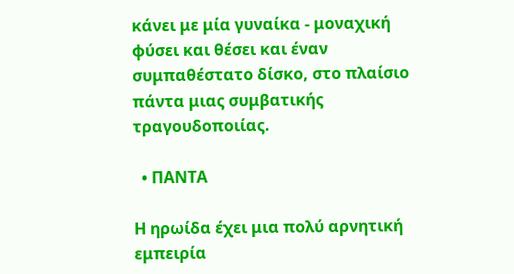κάνει με μία γυναίκα - μοναχική φύσει και θέσει και έναν συμπαθέστατο δίσκο, στο πλαίσιο πάντα μιας συμβατικής τραγουδοποιίας.

  • ΠΑΝΤΑ

Η ηρωίδα έχει μια πολύ αρνητική εμπειρία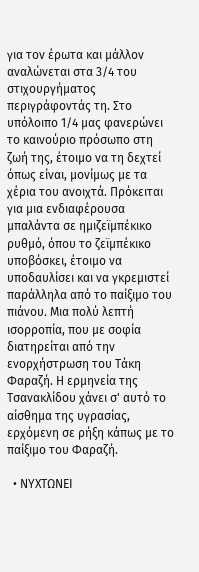για τον έρωτα και μάλλον αναλώνεται στα 3/4 του στιχουργήματος περιγράφοντάς τη. Στο υπόλοιπο 1/4 μας φανερώνει το καινούριο πρόσωπο στη ζωή της, έτοιμο να τη δεχτεί όπως είναι, μονίμως με τα χέρια του ανοιχτά. Πρόκειται για μια ενδιαφέρουσα μπαλάντα σε ημιζεϊμπέκικο ρυθμό, όπου το ζεϊμπέκικο υποβόσκει, έτοιμο να υποδαυλίσει και να γκρεμιστεί παράλληλα από το παίξιμο του πιάνου. Μια πολύ λεπτή ισορροπία, που με σοφία διατηρείται από την ενορχήστρωση του Τάκη Φαραζή. Η ερμηνεία της Τσανακλίδου χάνει σ' αυτό το αίσθημα της υγρασίας, ερχόμενη σε ρήξη κάπως με το παίξιμο του Φαραζή.

  • ΝΥΧΤΩΝΕΙ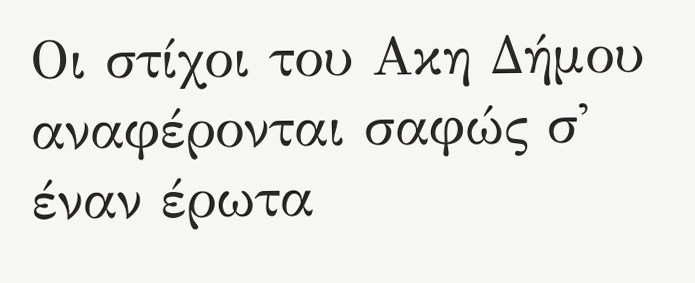Οι στίχοι του Ακη Δήμου αναφέρονται σαφώς σ' έναν έρωτα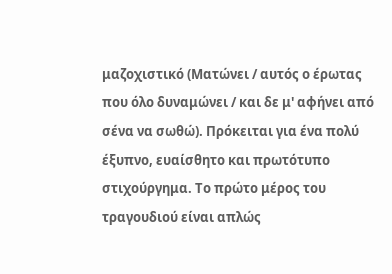μαζοχιστικό (Ματώνει / αυτός ο έρωτας που όλο δυναμώνει / και δε μ' αφήνει από σένα να σωθώ). Πρόκειται για ένα πολύ έξυπνο, ευαίσθητο και πρωτότυπο στιχούργημα. Το πρώτο μέρος του τραγουδιού είναι απλώς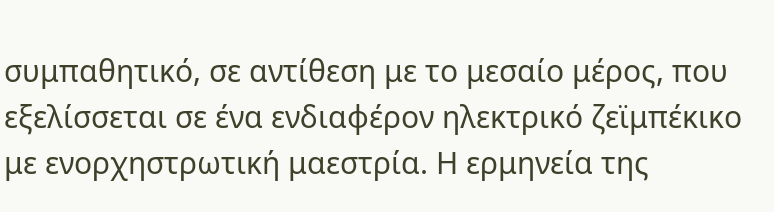συμπαθητικό, σε αντίθεση με το μεσαίο μέρος, που εξελίσσεται σε ένα ενδιαφέρον ηλεκτρικό ζεϊμπέκικο με ενορχηστρωτική μαεστρία. Η ερμηνεία της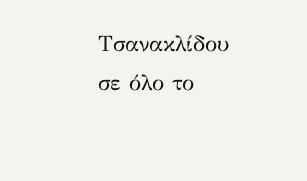Τσανακλίδου σε όλο το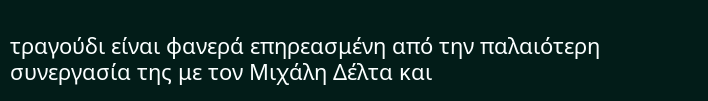τραγούδι είναι φανερά επηρεασμένη από την παλαιότερη συνεργασία της με τον Μιχάλη Δέλτα και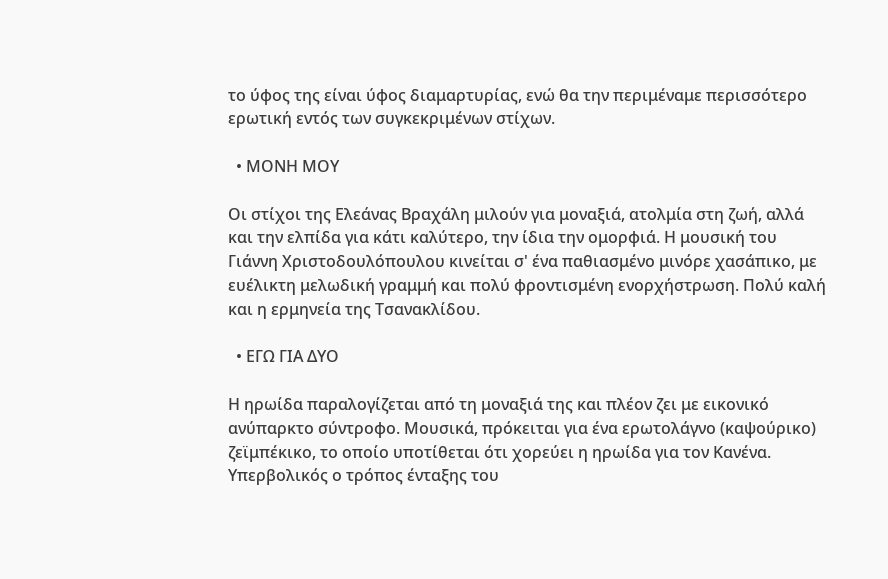το ύφος της είναι ύφος διαμαρτυρίας, ενώ θα την περιμέναμε περισσότερο ερωτική εντός των συγκεκριμένων στίχων.

  • ΜΟΝΗ ΜΟΥ

Οι στίχοι της Ελεάνας Βραχάλη μιλούν για μοναξιά, ατολμία στη ζωή, αλλά και την ελπίδα για κάτι καλύτερο, την ίδια την ομορφιά. Η μουσική του Γιάννη Χριστοδουλόπουλου κινείται σ' ένα παθιασμένο μινόρε χασάπικο, με ευέλικτη μελωδική γραμμή και πολύ φροντισμένη ενορχήστρωση. Πολύ καλή και η ερμηνεία της Τσανακλίδου.

  • ΕΓΩ ΓΙΑ ΔΥΟ

Η ηρωίδα παραλογίζεται από τη μοναξιά της και πλέον ζει με εικονικό ανύπαρκτο σύντροφο. Μουσικά, πρόκειται για ένα ερωτολάγνο (καψούρικο) ζεϊμπέκικο, το οποίο υποτίθεται ότι χορεύει η ηρωίδα για τον Κανένα. Υπερβολικός ο τρόπος ένταξης του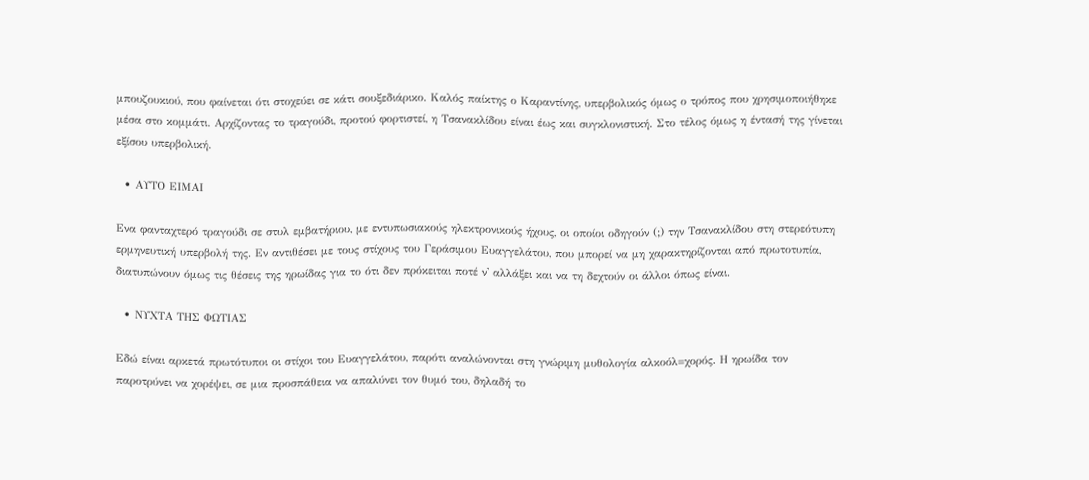μπουζουκιού, που φαίνεται ότι στοχεύει σε κάτι σουξεδιάρικο. Καλός παίκτης ο Καραντίνης, υπερβολικός όμως ο τρόπος που χρησιμοποιήθηκε μέσα στο κομμάτι. Αρχίζοντας το τραγούδι, προτού φορτιστεί, η Τσανακλίδου είναι έως και συγκλονιστική. Στο τέλος όμως η έντασή της γίνεται εξίσου υπερβολική.

  • ΑΥΤΟ ΕΙΜΑΙ

Ενα φανταχτερό τραγούδι σε στυλ εμβατήριου, με εντυπωσιακούς ηλεκτρονικούς ήχους, οι οποίοι οδηγούν (;) την Τσανακλίδου στη στερεότυπη ερμηνευτική υπερβολή της. Εν αντιθέσει με τους στίχους του Γεράσιμου Ευαγγελάτου, που μπορεί να μη χαρακτηρίζονται από πρωτοτυπία, διατυπώνουν όμως τις θέσεις της ηρωίδας για το ότι δεν πρόκειται ποτέ ν' αλλάξει και να τη δεχτούν οι άλλοι όπως είναι.

  • ΝΥΧΤΑ ΤΗΣ ΦΩΤΙΑΣ

Εδώ είναι αρκετά πρωτότυποι οι στίχοι του Ευαγγελάτου, παρότι αναλώνονται στη γνώριμη μυθολογία αλκοόλ=χορός. Η ηρωίδα τον παροτρύνει να χορέψει, σε μια προσπάθεια να απαλύνει τον θυμό του, δηλαδή το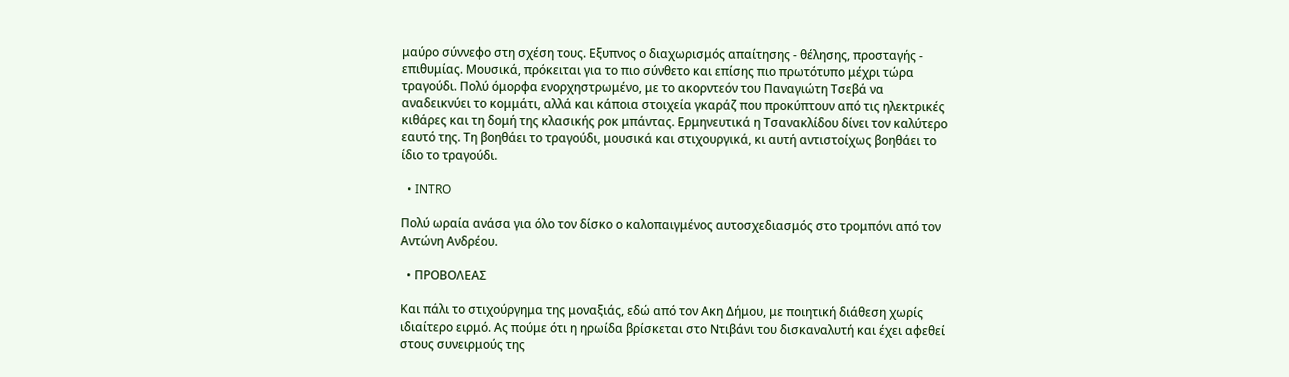μαύρο σύννεφο στη σχέση τους. Εξυπνος ο διαχωρισμός απαίτησης - θέλησης, προσταγής - επιθυμίας. Μουσικά, πρόκειται για το πιο σύνθετο και επίσης πιο πρωτότυπο μέχρι τώρα τραγούδι. Πολύ όμορφα ενορχηστρωμένο, με το ακορντεόν του Παναγιώτη Τσεβά να αναδεικνύει το κομμάτι, αλλά και κάποια στοιχεία γκαράζ που προκύπτουν από τις ηλεκτρικές κιθάρες και τη δομή της κλασικής ροκ μπάντας. Ερμηνευτικά η Τσανακλίδου δίνει τον καλύτερο εαυτό της. Τη βοηθάει το τραγούδι, μουσικά και στιχουργικά, κι αυτή αντιστοίχως βοηθάει το ίδιο το τραγούδι.

  • INTRO

Πολύ ωραία ανάσα για όλο τον δίσκο ο καλοπαιγμένος αυτοσχεδιασμός στο τρομπόνι από τον Αντώνη Ανδρέου.

  • ΠΡΟΒΟΛΕΑΣ

Και πάλι το στιχούργημα της μοναξιάς, εδώ από τον Ακη Δήμου, με ποιητική διάθεση χωρίς ιδιαίτερο ειρμό. Ας πούμε ότι η ηρωίδα βρίσκεται στο Ντιβάνι του δισκαναλυτή και έχει αφεθεί στους συνειρμούς της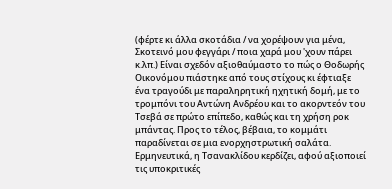(φέρτε κι άλλα σκοτάδια / να χορέψουν για μένα, Σκοτεινό μου φεγγάρι / ποια χαρά μου 'χουν πάρει κ.λπ.) Είναι σχεδόν αξιοθαύμαστο το πώς ο Θοδωρής Οικονόμου πιάστηκε από τους στίχους κι έφτιαξε ένα τραγούδι με παραληρητική ηχητική δομή, με το τρομπόνι του Αντώνη Ανδρέου και το ακορντεόν του Τσεβά σε πρώτο επίπεδο, καθώς και τη χρήση ροκ μπάντας. Προς το τέλος, βέβαια, το κομμάτι παραδίνεται σε μια ενορχηστρωτική σαλάτα. Ερμηνευτικά, η Τσανακλίδου κερδίζει, αφού αξιοποιεί τις υποκριτικές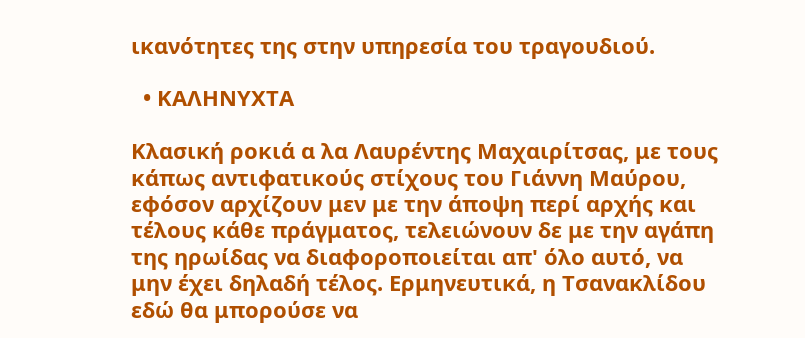ικανότητες της στην υπηρεσία του τραγουδιού.

  • ΚΑΛΗΝΥΧΤΑ

Κλασική ροκιά α λα Λαυρέντης Μαχαιρίτσας, με τους κάπως αντιφατικούς στίχους του Γιάννη Μαύρου, εφόσον αρχίζουν μεν με την άποψη περί αρχής και τέλους κάθε πράγματος, τελειώνουν δε με την αγάπη της ηρωίδας να διαφοροποιείται απ' όλο αυτό, να μην έχει δηλαδή τέλος. Ερμηνευτικά, η Τσανακλίδου εδώ θα μπορούσε να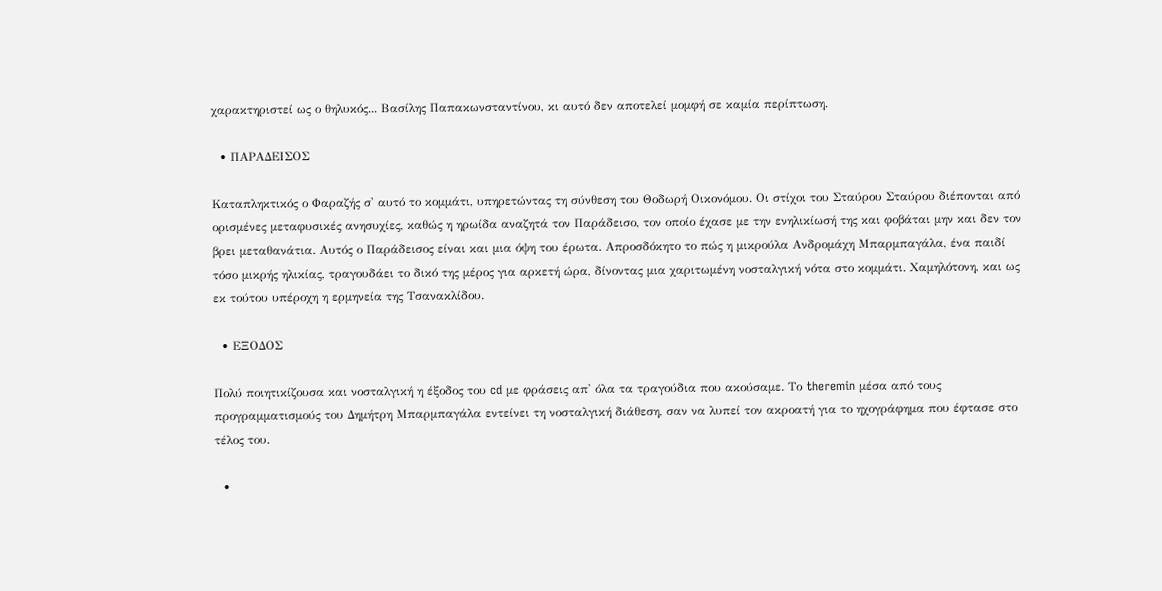χαρακτηριστεί ως ο θηλυκός... Βασίλης Παπακωνσταντίνου, κι αυτό δεν αποτελεί μομφή σε καμία περίπτωση.

  • ΠΑΡΑΔΕΙΣΟΣ

Καταπληκτικός ο Φαραζής σ' αυτό το κομμάτι, υπηρετώντας τη σύνθεση του Θοδωρή Οικονόμου. Οι στίχοι του Σταύρου Σταύρου διέπονται από ορισμένες μεταφυσικές ανησυχίες, καθώς η ηρωίδα αναζητά τον Παράδεισο, τον οποίο έχασε με την ενηλικίωσή της και φοβάται μην και δεν τον βρει μεταθανάτια. Αυτός ο Παράδεισος είναι και μια όψη του έρωτα. Απροσδόκητο το πώς η μικρούλα Ανδρομάχη Μπαρμπαγάλα, ένα παιδί τόσο μικρής ηλικίας, τραγουδάει το δικό της μέρος για αρκετή ώρα, δίνοντας μια χαριτωμένη νοσταλγική νότα στο κομμάτι. Χαμηλότονη, και ως εκ τούτου υπέροχη η ερμηνεία της Τσανακλίδου.

  • ΕΞΟΔΟΣ

Πολύ ποιητικίζουσα και νοσταλγική η έξοδος του cd με φράσεις απ' όλα τα τραγούδια που ακούσαμε. Το theremin μέσα από τους προγραμματισμούς του Δημήτρη Μπαρμπαγάλα εντείνει τη νοσταλγική διάθεση, σαν να λυπεί τον ακροατή για το ηχογράφημα που έφτασε στο τέλος του.

  •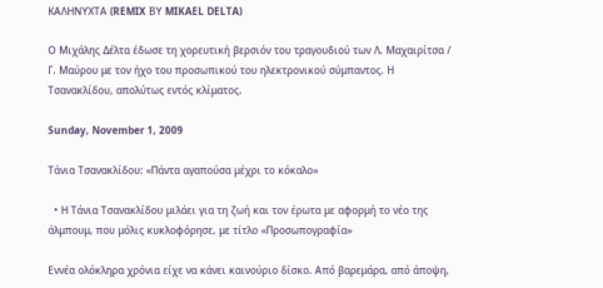ΚΑΛΗΝΥΧΤΑ (REMIX ΒΥ MIKAEL DELTA)

Ο Μιχάλης Δέλτα έδωσε τη χορευτική βερσιόν του τραγουδιού των Λ. Μαχαιρίτσα / Γ. Μαύρου με τον ήχο του προσωπικού του ηλεκτρονικού σύμπαντος. Η Τσανακλίδου, απολύτως εντός κλίματος.

Sunday, November 1, 2009

Τάνια Τσανακλίδου: «Πάντα αγαπούσα μέχρι το κόκαλο»

  • Η Τάνια Τσανακλίδου μιλάει για τη ζωή και τον έρωτα με αφορμή το νέο της άλμπουμ, που μόλις κυκλοφόρησε, με τίτλο «Προσωπογραφία»

Εννέα ολόκληρα χρόνια είχε να κάνει καινούριο δίσκο. Από βαρεμάρα, από άποψη,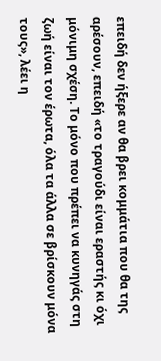επειδή δεν ήξερε αν θα βρει κομμάτια που θα της αρέσουν, επειδή «το τραγούδι είναι εραστής κι όχι μόνιμη σχέση. Το μόνο που πρέπει να κυνηγάς στη ζωή είναι τον έρωτα, όλα τα άλλα σε βρίσκουν μόνα τους», λέει η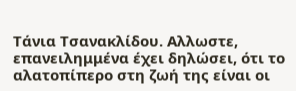Τάνια Τσανακλίδου. Αλλωστε, επανειλημμένα έχει δηλώσει, ότι το αλατοπίπερο στη ζωή της είναι οι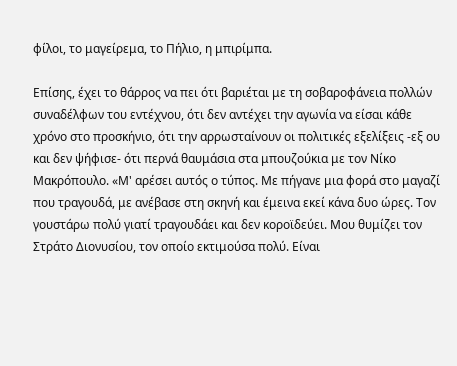φίλοι, το μαγείρεμα, το Πήλιο, η μπιρίμπα.

Επίσης, έχει το θάρρος να πει ότι βαριέται με τη σοβαροφάνεια πολλών συναδέλφων του εντέχνου, ότι δεν αντέχει την αγωνία να είσαι κάθε χρόνο στο προσκήνιο, ότι την αρρωσταίνουν οι πολιτικές εξελίξεις -εξ ου και δεν ψήφισε- ότι περνά θαυμάσια στα μπουζούκια με τον Νίκο Μακρόπουλο. «Μ' αρέσει αυτός ο τύπος. Με πήγανε μια φορά στο μαγαζί που τραγουδά, με ανέβασε στη σκηνή και έμεινα εκεί κάνα δυο ώρες. Τον γουστάρω πολύ γιατί τραγουδάει και δεν κοροϊδεύει. Μου θυμίζει τον Στράτο Διονυσίου, τον οποίο εκτιμούσα πολύ. Είναι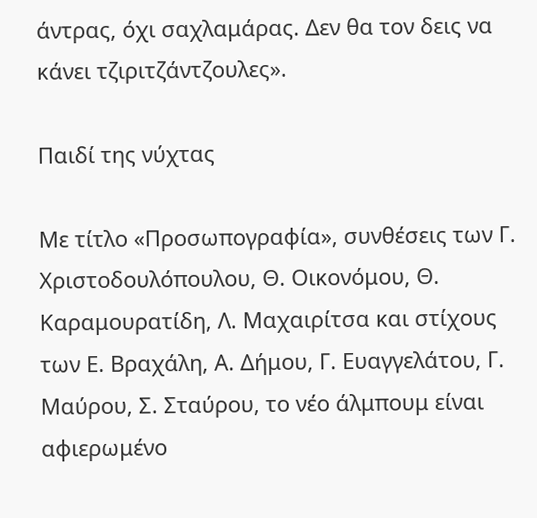άντρας, όχι σαχλαμάρας. Δεν θα τον δεις να κάνει τζιριτζάντζουλες».

Παιδί της νύχτας

Με τίτλο «Προσωπογραφία», συνθέσεις των Γ. Χριστοδουλόπουλου, Θ. Οικονόμου, Θ. Καραμουρατίδη, Λ. Μαχαιρίτσα και στίχους των Ε. Βραχάλη, Α. Δήμου, Γ. Ευαγγελάτου, Γ. Μαύρου, Σ. Σταύρου, το νέο άλμπουμ είναι αφιερωμένο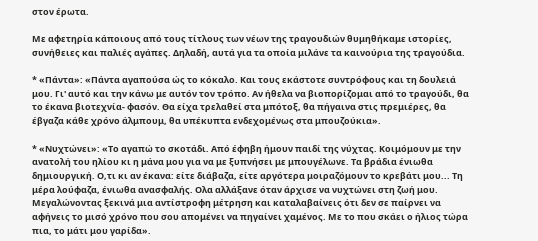στον έρωτα.

Με αφετηρία κάποιους από τους τίτλους των νέων της τραγουδιών θυμηθήκαμε ιστορίες, συνήθειες και παλιές αγάπες. Δηλαδή, αυτά για τα οποία μιλάνε τα καινούρια της τραγούδια.

* «Πάντα»: «Πάντα αγαπούσα ώς το κόκαλο. Και τους εκάστοτε συντρόφους και τη δουλειά μου. Γι' αυτό και την κάνω με αυτόν τον τρόπο. Αν ήθελα να βιοπορίζομαι από το τραγούδι, θα το έκανα βιοτεχνία- φασόν. Θα είχα τρελαθεί στα μπότοξ, θα πήγαινα στις πρεμιέρες, θα έβγαζα κάθε χρόνο άλμπουμ, θα υπέκυπτα ενδεχομένως στα μπουζούκια».

* «Νυχτώνει»: «Το αγαπώ το σκοτάδι. Από έφηβη ήμουν παιδί της νύχτας. Κοιμόμουν με την ανατολή του ηλίου κι η μάνα μου για να με ξυπνήσει με μπουγέλωνε. Τα βράδια ένιωθα δημιουργική. Ο,τι κι αν έκανα: είτε διάβαζα, είτε αργότερα μοιραζόμουν το κρεβάτι μου... Τη μέρα λούφαζα, ένιωθα ανασφαλής. Ολα αλλάξανε όταν άρχισε να νυχτώνει στη ζωή μου. Μεγαλώνοντας ξεκινά μια αντίστροφη μέτρηση και καταλαβαίνεις ότι δεν σε παίρνει να αφήνεις το μισό χρόνο που σου απομένει να πηγαίνει χαμένος. Με το που σκάει ο ήλιος τώρα πια, το μάτι μου γαρίδα».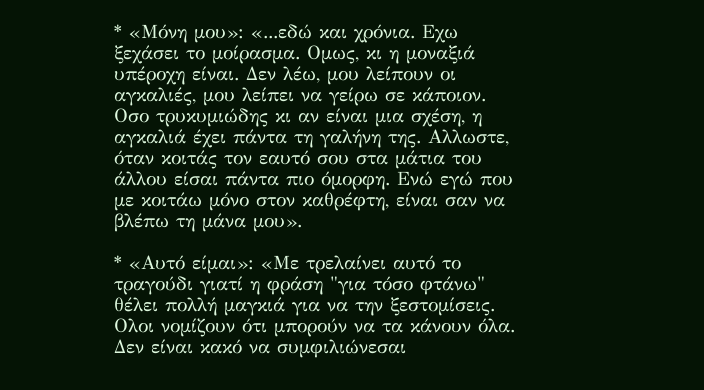* «Μόνη μου»: «...εδώ και χρόνια. Εχω ξεχάσει το μοίρασμα. Ομως, κι η μοναξιά υπέροχη είναι. Δεν λέω, μου λείπουν οι αγκαλιές, μου λείπει να γείρω σε κάποιον. Οσο τρυκυμιώδης κι αν είναι μια σχέση, η αγκαλιά έχει πάντα τη γαλήνη της. Αλλωστε, όταν κοιτάς τον εαυτό σου στα μάτια του άλλου είσαι πάντα πιο όμορφη. Ενώ εγώ που με κοιτάω μόνο στον καθρέφτη, είναι σαν να βλέπω τη μάνα μου».

* «Αυτό είμαι»: «Με τρελαίνει αυτό το τραγούδι γιατί η φράση "για τόσο φτάνω" θέλει πολλή μαγκιά για να την ξεστομίσεις. Ολοι νομίζουν ότι μπορούν να τα κάνουν όλα. Δεν είναι κακό να συμφιλιώνεσαι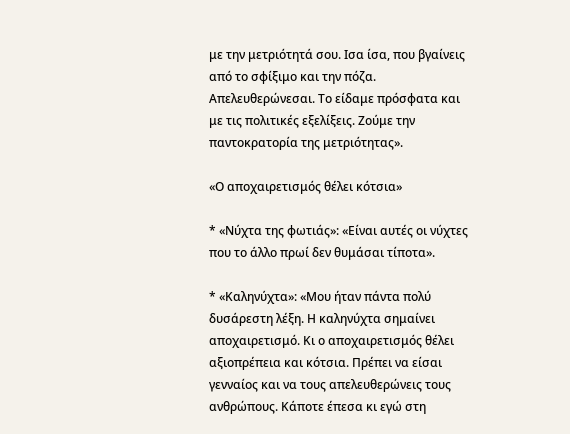με την μετριότητά σου. Ισα ίσα, που βγαίνεις από το σφίξιμο και την πόζα. Απελευθερώνεσαι. Το είδαμε πρόσφατα και με τις πολιτικές εξελίξεις. Ζούμε την παντοκρατορία της μετριότητας».

«Ο αποχαιρετισμός θέλει κότσια»

* «Νύχτα της φωτιάς»: «Είναι αυτές οι νύχτες που το άλλο πρωί δεν θυμάσαι τίποτα».

* «Καληνύχτα»: «Μου ήταν πάντα πολύ δυσάρεστη λέξη. Η καληνύχτα σημαίνει αποχαιρετισμό. Κι ο αποχαιρετισμός θέλει αξιοπρέπεια και κότσια. Πρέπει να είσαι γενναίος και να τους απελευθερώνεις τους ανθρώπους. Κάποτε έπεσα κι εγώ στη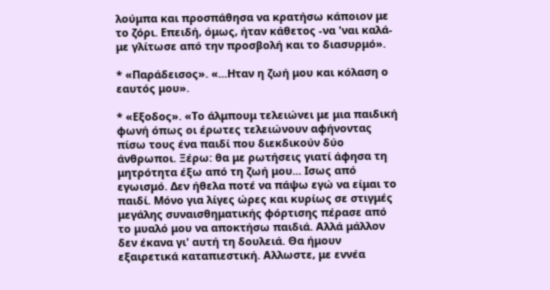λούμπα και προσπάθησα να κρατήσω κάποιον με το ζόρι. Επειδή, όμως, ήταν κάθετος -να 'ναι καλά- με γλίτωσε από την προσβολή και το διασυρμό».

* «Παράδεισος». «...Ηταν η ζωή μου και κόλαση ο εαυτός μου».

* «Εξοδος». «Το άλμπουμ τελειώνει με μια παιδική φωνή όπως οι έρωτες τελειώνουν αφήνοντας πίσω τους ένα παιδί που διεκδικούν δύο άνθρωποι. Ξέρω: θα με ρωτήσεις γιατί άφησα τη μητρότητα έξω από τη ζωή μου... Ισως από εγωισμό. Δεν ήθελα ποτέ να πάψω εγώ να είμαι το παιδί. Μόνο για λίγες ώρες και κυρίως σε στιγμές μεγάλης συναισθηματικής φόρτισης πέρασε από το μυαλό μου να αποκτήσω παιδιά. Αλλά μάλλον δεν έκανα γι' αυτή τη δουλειά. Θα ήμουν εξαιρετικά καταπιεστική. Αλλωστε, με εννέα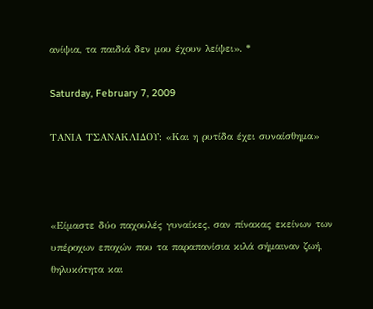ανίψια, τα παιδιά δεν μου έχουν λείψει». *

Saturday, February 7, 2009

ΤΑΝΙΑ ΤΣΑΝΑΚΛΙΔΟΥ: «Και η ρυτίδα έχει συναίσθημα»



«Είμαστε δύο παχουλές γυναίκες, σαν πίνακας εκείνων των υπέροχων εποχών που τα παραπανίσια κιλά σήμαιναν ζωή, θηλυκότητα και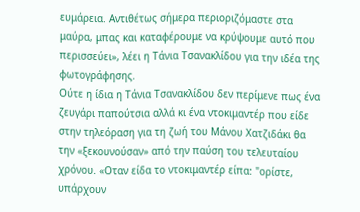ευμάρεια. Αντιθέτως σήμερα περιοριζόμαστε στα μαύρα, μπας και καταφέρουμε να κρύψουμε αυτό που περισσεύει», λέει η Τάνια Τσανακλίδου για την ιδέα της φωτογράφησης.
Ούτε η ίδια η Τάνια Τσανακλίδου δεν περίμενε πως ένα ζευγάρι παπούτσια αλλά κι ένα ντοκιμαντέρ που είδε στην τηλεόραση για τη ζωή του Μάνου Χατζιδάκι θα την «ξεκουνούσαν» από την παύση του τελευταίου χρόνου. «Οταν είδα το ντοκιμαντέρ είπα: "ορίστε, υπάρχουν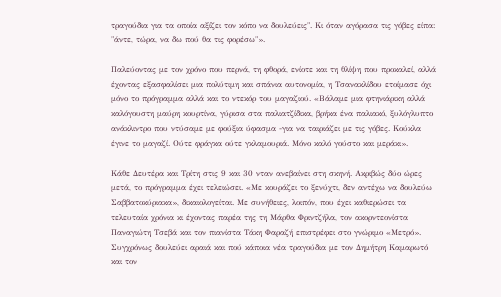τραγούδια για τα οποία αξίζει τον κόπο να δουλεύεις". Κι όταν αγόρασα τις γόβες είπα: "άντε, τώρα, να δω πού θα τις φορέσω"».

Παλεύοντας με τον χρόνο που περνά, τη φθορά, ενίοτε και τη θλίψη που προκαλεί, αλλά έχοντας εξασφαλίσει μια πολύτιμη και σπάνια αυτονομία, η Τσανακλίδου ετοίμασε όχι μόνο το πρόγραμμα αλλά και το ντεκόρ του μαγαζιού. «Βάλαμε μια φτηνιάρικη αλλά καλόγουστη μαύρη κουρτίνα, γύρισα στα παλιατζίδικα, βρήκα ένα παλιακό, ξυλόγλυπτο ανάκλιντρο που ντύσαμε με φούξια ύφασμα -για να ταιριάζει με τις γόβες. Κούκλα έγινε το μαγαζί. Ούτε φράγκα ούτε γκλαμουριά. Μόνο καλό γούστο και μεράκι».

Κάθε Δευτέρα και Τρίτη στις 9 και 30 νταν ανεβαίνει στη σκηνή. Ακριβώς δύο ώρες μετά, το πρόγραμμα έχει τελειώσει. «Με κουράζει το ξενύχτι, δεν αντέχω να δουλεύω Σαββατοκύριακα», δικαιολογείται. Με συνήθειες, λοιπόν, που έχει καθιερώσει τα τελευταία χρόνια κι έχοντας παρέα της τη Μάρθα Φριντζήλα, τον ακορντεονίστα Παναγιώτη Τσεβά και τον πιανίστα Τάκη Φαραζή επιστρέφει στο γνώριμο «Μετρό». Συγχρόνως δουλεύει αραιά και πού κάποια νέα τραγούδια με τον Δημήτρη Καμαρωτό και τον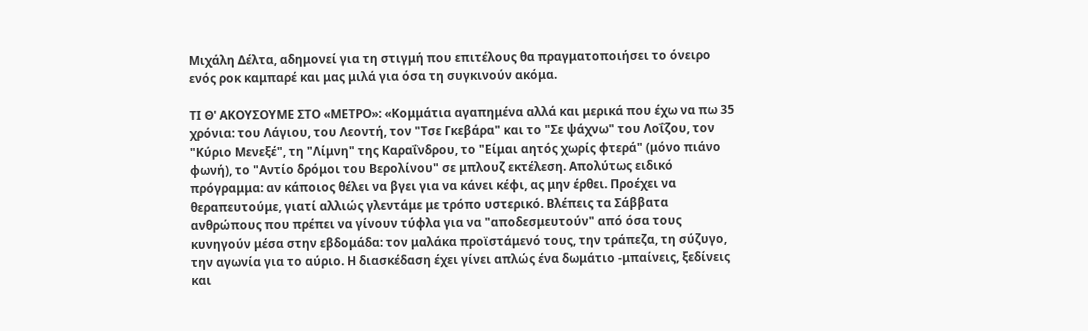Μιχάλη Δέλτα, αδημονεί για τη στιγμή που επιτέλους θα πραγματοποιήσει το όνειρο ενός ροκ καμπαρέ και μας μιλά για όσα τη συγκινούν ακόμα.

ΤΙ Θ' ΑΚΟΥΣΟΥΜΕ ΣΤΟ «ΜΕΤΡΟ»: «Κομμάτια αγαπημένα αλλά και μερικά που έχω να πω 35 χρόνια: του Λάγιου, του Λεοντή, τον "Τσε Γκεβάρα" και το "Σε ψάχνω" του Λοΐζου, τον "Κύριο Μενεξέ", τη "Λίμνη" της Καραΐνδρου, το "Είμαι αητός χωρίς φτερά" (μόνο πιάνο φωνή), το "Αντίο δρόμοι του Βερολίνου" σε μπλουζ εκτέλεση. Απολύτως ειδικό πρόγραμμα: αν κάποιος θέλει να βγει για να κάνει κέφι, ας μην έρθει. Προέχει να θεραπευτούμε, γιατί αλλιώς γλεντάμε με τρόπο υστερικό. Βλέπεις τα Σάββατα ανθρώπους που πρέπει να γίνουν τύφλα για να "αποδεσμευτούν" από όσα τους κυνηγούν μέσα στην εβδομάδα: τον μαλάκα προϊστάμενό τους, την τράπεζα, τη σύζυγο, την αγωνία για το αύριο. Η διασκέδαση έχει γίνει απλώς ένα δωμάτιο -μπαίνεις, ξεδίνεις και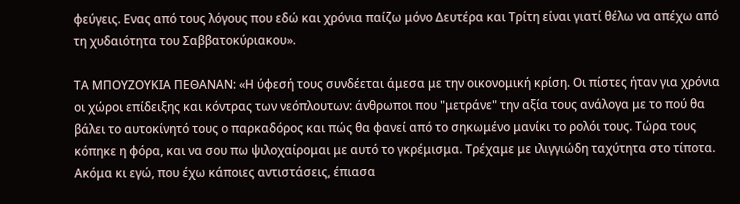φεύγεις. Ενας από τους λόγους που εδώ και χρόνια παίζω μόνο Δευτέρα και Τρίτη είναι γιατί θέλω να απέχω από τη χυδαιότητα του Σαββατοκύριακου».

ΤΑ ΜΠΟΥΖΟΥΚΙΑ ΠΕΘΑΝΑΝ: «Η ύφεσή τους συνδέεται άμεσα με την οικονομική κρίση. Οι πίστες ήταν για χρόνια οι χώροι επίδειξης και κόντρας των νεόπλουτων: άνθρωποι που "μετράνε" την αξία τους ανάλογα με το πού θα βάλει το αυτοκίνητό τους ο παρκαδόρος και πώς θα φανεί από το σηκωμένο μανίκι το ρολόι τους. Τώρα τους κόπηκε η φόρα, και να σου πω ψιλοχαίρομαι με αυτό το γκρέμισμα. Τρέχαμε με ιλιγγιώδη ταχύτητα στο τίποτα. Ακόμα κι εγώ, που έχω κάποιες αντιστάσεις, έπιασα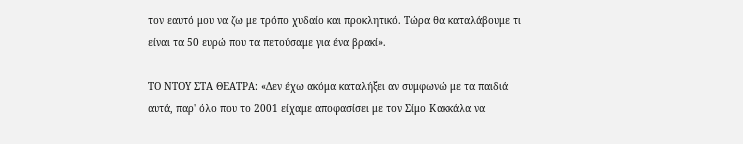τον εαυτό μου να ζω με τρόπο χυδαίο και προκλητικό. Τώρα θα καταλάβουμε τι είναι τα 50 ευρώ που τα πετούσαμε για ένα βρακί».

ΤΟ ΝΤΟΥ ΣΤΑ ΘΕΑΤΡΑ: «Δεν έχω ακόμα καταλήξει αν συμφωνώ με τα παιδιά αυτά, παρ' όλο που το 2001 είχαμε αποφασίσει με τον Σίμο Κακκάλα να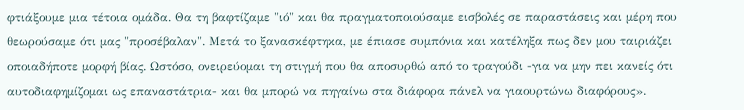φτιάξουμε μια τέτοια ομάδα. Θα τη βαφτίζαμε "ιό" και θα πραγματοποιούσαμε εισβολές σε παραστάσεις και μέρη που θεωρούσαμε ότι μας "προσέβαλαν". Μετά το ξανασκέφτηκα, με έπιασε συμπόνια και κατέληξα πως δεν μου ταιριάζει οποιαδήποτε μορφή βίας. Ωστόσο, ονειρεύομαι τη στιγμή που θα αποσυρθώ από το τραγούδι -για να μην πει κανείς ότι αυτοδιαφημίζομαι ως επαναστάτρια- και θα μπορώ να πηγαίνω στα διάφορα πάνελ να γιαουρτώνω διαφόρους».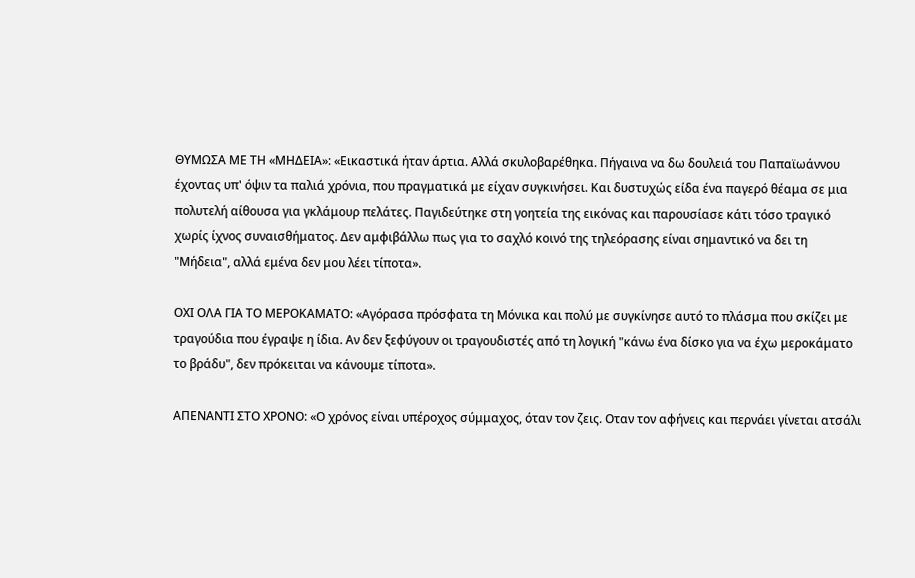ΘΥΜΩΣΑ ΜΕ ΤΗ «ΜΗΔΕΙΑ»: «Εικαστικά ήταν άρτια. Αλλά σκυλοβαρέθηκα. Πήγαινα να δω δουλειά του Παπαϊωάννου έχοντας υπ' όψιν τα παλιά χρόνια, που πραγματικά με είχαν συγκινήσει. Και δυστυχώς είδα ένα παγερό θέαμα σε μια πολυτελή αίθουσα για γκλάμουρ πελάτες. Παγιδεύτηκε στη γοητεία της εικόνας και παρουσίασε κάτι τόσο τραγικό χωρίς ίχνος συναισθήματος. Δεν αμφιβάλλω πως για το σαχλό κοινό της τηλεόρασης είναι σημαντικό να δει τη "Μήδεια", αλλά εμένα δεν μου λέει τίποτα».

ΟΧΙ ΟΛΑ ΓΙΑ ΤΟ ΜΕΡΟΚΑΜΑΤΟ: «Αγόρασα πρόσφατα τη Μόνικα και πολύ με συγκίνησε αυτό το πλάσμα που σκίζει με τραγούδια που έγραψε η ίδια. Αν δεν ξεφύγουν οι τραγουδιστές από τη λογική "κάνω ένα δίσκο για να έχω μεροκάματο το βράδυ", δεν πρόκειται να κάνουμε τίποτα».

ΑΠΕΝΑΝΤΙ ΣΤΟ ΧΡΟΝΟ: «Ο χρόνος είναι υπέροχος σύμμαχος, όταν τον ζεις. Οταν τον αφήνεις και περνάει γίνεται ατσάλι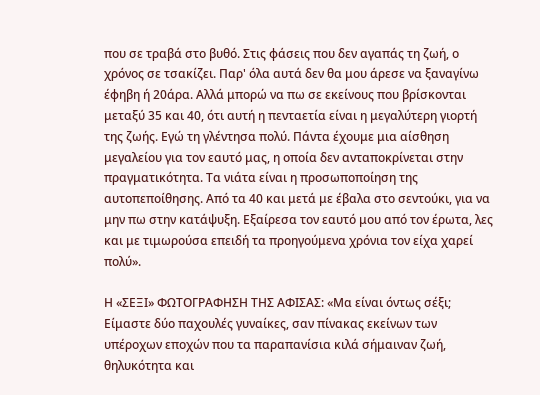που σε τραβά στο βυθό. Στις φάσεις που δεν αγαπάς τη ζωή, ο χρόνος σε τσακίζει. Παρ' όλα αυτά δεν θα μου άρεσε να ξαναγίνω έφηβη ή 20άρα. Αλλά μπορώ να πω σε εκείνους που βρίσκονται μεταξύ 35 και 40, ότι αυτή η πενταετία είναι η μεγαλύτερη γιορτή της ζωής. Εγώ τη γλέντησα πολύ. Πάντα έχουμε μια αίσθηση μεγαλείου για τον εαυτό μας, η οποία δεν ανταποκρίνεται στην πραγματικότητα. Τα νιάτα είναι η προσωποποίηση της αυτοπεποίθησης. Από τα 40 και μετά με έβαλα στο σεντούκι, για να μην πω στην κατάψυξη. Εξαίρεσα τον εαυτό μου από τον έρωτα, λες και με τιμωρούσα επειδή τα προηγούμενα χρόνια τον είχα χαρεί πολύ».

Η «ΣΕΞΙ» ΦΩΤΟΓΡΑΦΗΣΗ ΤΗΣ ΑΦΙΣΑΣ: «Μα είναι όντως σέξι; Είμαστε δύο παχουλές γυναίκες, σαν πίνακας εκείνων των υπέροχων εποχών που τα παραπανίσια κιλά σήμαιναν ζωή, θηλυκότητα και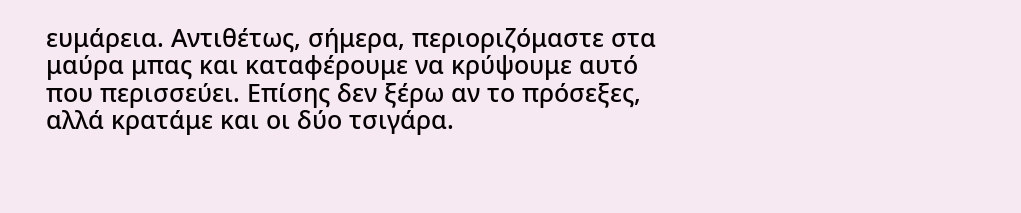ευμάρεια. Αντιθέτως, σήμερα, περιοριζόμαστε στα μαύρα μπας και καταφέρουμε να κρύψουμε αυτό που περισσεύει. Επίσης δεν ξέρω αν το πρόσεξες, αλλά κρατάμε και οι δύο τσιγάρα.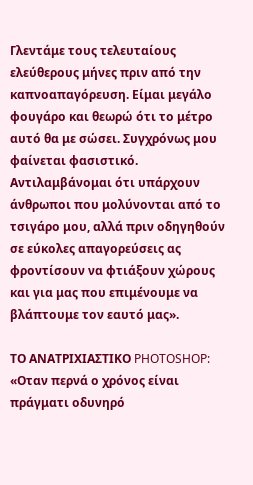Γλεντάμε τους τελευταίους ελεύθερους μήνες πριν από την καπνοαπαγόρευση. Είμαι μεγάλο φουγάρο και θεωρώ ότι το μέτρο αυτό θα με σώσει. Συγχρόνως μου φαίνεται φασιστικό. Αντιλαμβάνομαι ότι υπάρχουν άνθρωποι που μολύνονται από το τσιγάρο μου, αλλά πριν οδηγηθούν σε εύκολες απαγορεύσεις ας φροντίσουν να φτιάξουν χώρους και για μας που επιμένουμε να βλάπτουμε τον εαυτό μας».

ΤΟ ΑΝΑΤΡΙΧΙΑΣΤΙΚΟ PHOTOSHOP: «Οταν περνά ο χρόνος είναι πράγματι οδυνηρό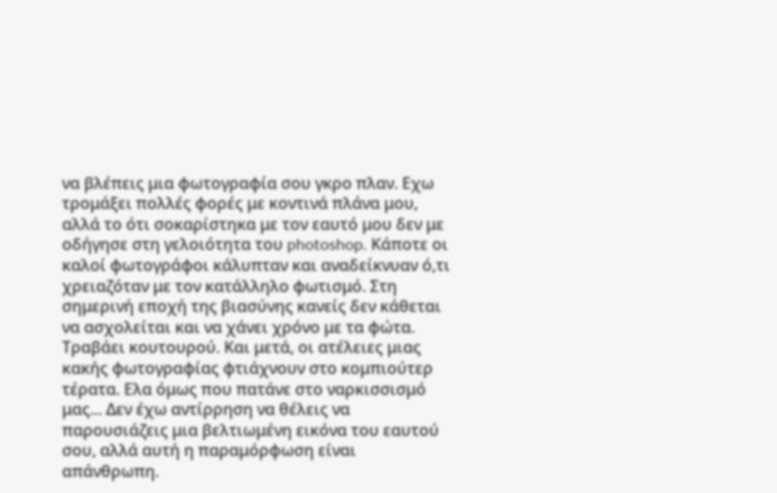να βλέπεις μια φωτογραφία σου γκρο πλαν. Εχω τρομάξει πολλές φορές με κοντινά πλάνα μου, αλλά το ότι σοκαρίστηκα με τον εαυτό μου δεν με οδήγησε στη γελοιότητα του photoshop. Κάποτε οι καλοί φωτογράφοι κάλυπταν και αναδείκνυαν ό,τι χρειαζόταν με τον κατάλληλο φωτισμό. Στη σημερινή εποχή της βιασύνης κανείς δεν κάθεται να ασχολείται και να χάνει χρόνο με τα φώτα. Τραβάει κουτουρού. Και μετά, οι ατέλειες μιας κακής φωτογραφίας φτιάχνουν στο κομπιούτερ τέρατα. Ελα όμως που πατάνε στο ναρκισσισμό μας... Δεν έχω αντίρρηση να θέλεις να παρουσιάζεις μια βελτιωμένη εικόνα του εαυτού σου, αλλά αυτή η παραμόρφωση είναι απάνθρωπη.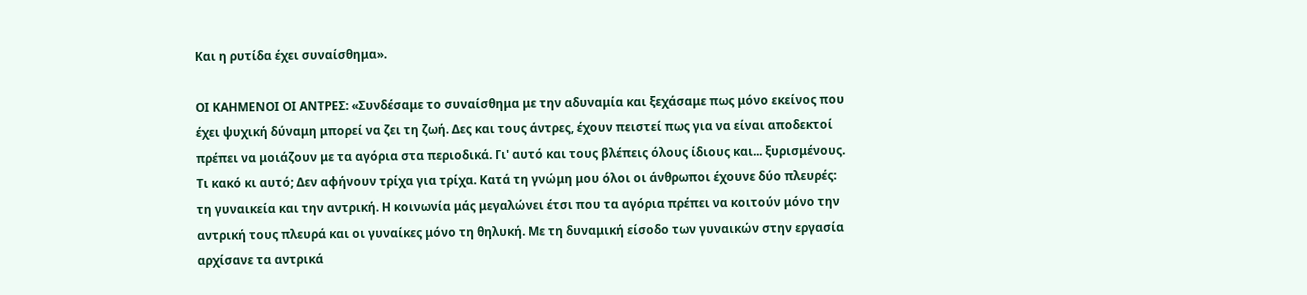Και η ρυτίδα έχει συναίσθημα».

ΟΙ ΚΑΗΜΕΝΟΙ ΟΙ ΑΝΤΡΕΣ: «Συνδέσαμε το συναίσθημα με την αδυναμία και ξεχάσαμε πως μόνο εκείνος που έχει ψυχική δύναμη μπορεί να ζει τη ζωή. Δες και τους άντρες, έχουν πειστεί πως για να είναι αποδεκτοί πρέπει να μοιάζουν με τα αγόρια στα περιοδικά. Γι' αυτό και τους βλέπεις όλους ίδιους και... ξυρισμένους. Τι κακό κι αυτό; Δεν αφήνουν τρίχα για τρίχα. Κατά τη γνώμη μου όλοι οι άνθρωποι έχουνε δύο πλευρές: τη γυναικεία και την αντρική. Η κοινωνία μάς μεγαλώνει έτσι που τα αγόρια πρέπει να κοιτούν μόνο την αντρική τους πλευρά και οι γυναίκες μόνο τη θηλυκή. Με τη δυναμική είσοδο των γυναικών στην εργασία αρχίσανε τα αντρικά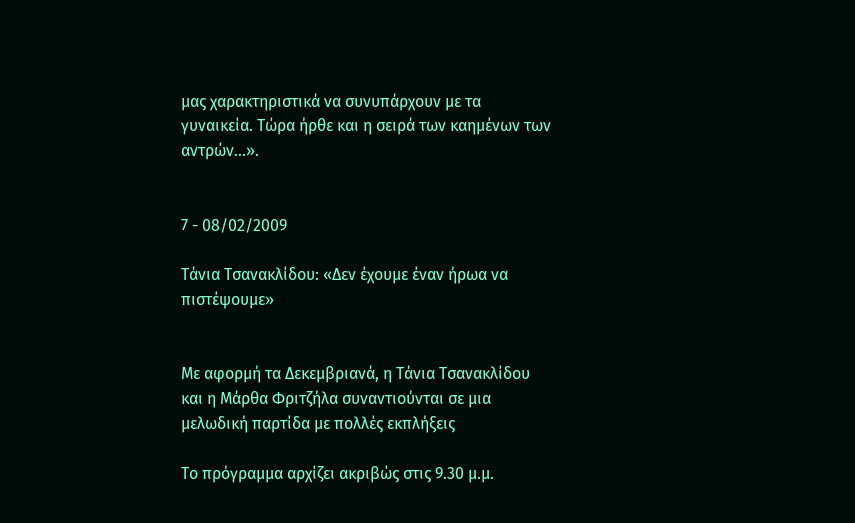μας χαρακτηριστικά να συνυπάρχουν με τα γυναικεία. Τώρα ήρθε και η σειρά των καημένων των αντρών...».


7 - 08/02/2009

Τάνια Τσανακλίδου: «Δεν έχουμε έναν ήρωα να πιστέψουμε»


Με αφορμή τα Δεκεμβριανά, η Τάνια Τσανακλίδου και η Μάρθα Φριτζήλα συναντιούνται σε μια μελωδική παρτίδα με πολλές εκπλήξεις

Το πρόγραμμα αρχίζει ακριβώς στις 9.30 μ.μ.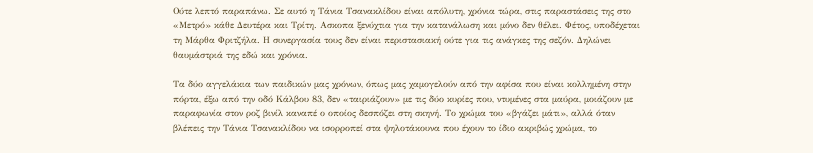Ούτε λεπτό παραπάνω. Σε αυτό η Τάνια Τσανακλίδου είναι απόλυτη, χρόνια τώρα, στις παραστάσεις της στο «Μετρό» κάθε Δευτέρα και Τρίτη. Ασκοπα ξενύχτια για την κατανάλωση και μόνο δεν θέλει. Φέτος, υποδέχεται τη Μάρθα Φριτζήλα. Η συνεργασία τους δεν είναι περιστασιακή ούτε για τις ανάγκες της σεζόν. Δηλώνει θαυμάστριά της εδώ και χρόνια.

Τα δύο αγγελάκια των παιδικών μας χρόνων, όπως μας χαμογελούν από την αφίσα που είναι κολλημένη στην πόρτα, έξω από την οδό Κάλβου 83, δεν «ταιριάζουν» με τις δύο κυρίες που, ντυμένες στα μαύρα, μοιάζουν με παραφωνία στον ροζ βινίλ καναπέ ο οποίος δεσπόζει στη σκηνή. Το χρώμα του «βγάζει μάτι», αλλά όταν βλέπεις την Τάνια Τσανακλίδου να ισορροπεί στα ψηλοτάκουνα που έχουν το ίδιο ακριβώς χρώμα, το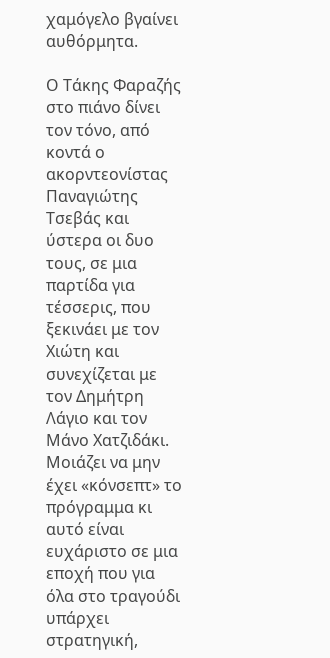χαμόγελο βγαίνει αυθόρμητα.

Ο Τάκης Φαραζής στο πιάνο δίνει τον τόνο, από κοντά ο ακορντεονίστας Παναγιώτης Τσεβάς και ύστερα οι δυο τους, σε μια παρτίδα για τέσσερις, που ξεκινάει με τον Χιώτη και συνεχίζεται με τον Δημήτρη Λάγιο και τον Μάνο Χατζιδάκι. Μοιάζει να μην έχει «κόνσεπτ» το πρόγραμμα κι αυτό είναι ευχάριστο σε μια εποχή που για όλα στο τραγούδι υπάρχει στρατηγική,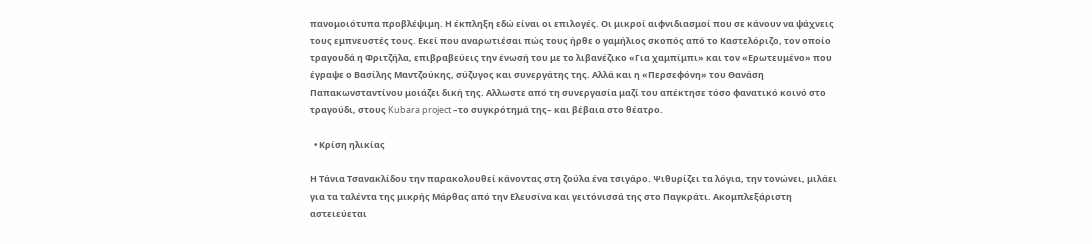πανομοιότυπα προβλέψιμη. Η έκπληξη εδώ είναι οι επιλογές. Οι μικροί αιφνιδιασμοί που σε κάνουν να ψάχνεις τους εμπνευστές τους. Εκεί που αναρωτιέσαι πώς τους ήρθε ο γαμήλιος σκοπός από το Καστελόριζο, τον οποίο τραγουδά η Φριτζήλα, επιβραβεύεις την ένωσή του με το λιβανέζικο «Για χαμπίμπι» και τον «Ερωτευμένο» που έγραψε ο Βασίλης Mαντζούκης, σύζυγος και συνεργάτης της. Αλλά και η «Περσεφόνη» του Θανάση Παπακωνσταντίνου μοιάζει δική της. Aλλωστε από τη συνεργασία μαζί του απέκτησε τόσο φανατικό κοινό στο τραγούδι, στους Kubara project –το συγκρότημά της– και βέβαια στο θέατρο.

  • Κρίση ηλικίας

Η Τάνια Τσανακλίδου την παρακολουθεί κάνοντας στη ζούλα ένα τσιγάρο. Ψιθυρίζει τα λόγια, την τονώνει, μιλάει για τα ταλέντα της μικρής Mάρθας από την Ελευσίνα και γειτόνισσά της στο Παγκράτι. Ακομπλεξάριστη αστειεύεται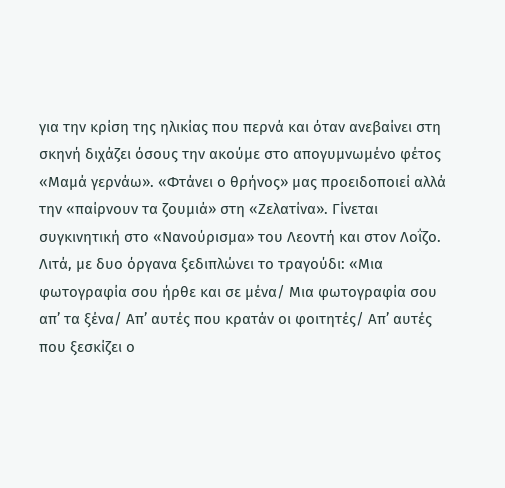για την κρίση της ηλικίας που περνά και όταν ανεβαίνει στη σκηνή διχάζει όσους την ακούμε στο απογυμνωμένο φέτος «Μαμά γερνάω». «Φτάνει ο θρήνος» μας προειδοποιεί αλλά την «παίρνουν τα ζουμιά» στη «Ζελατίνα». Γίνεται συγκινητική στο «Νανούρισμα» του Λεοντή και στον Λοΐζο. Λιτά, με δυο όργανα ξεδιπλώνει το τραγούδι: «Μια φωτογραφία σου ήρθε και σε μένα/ Μια φωτογραφία σου απ’ τα ξένα/ Απ’ αυτές που κρατάν οι φοιτητές/ Απ’ αυτές που ξεσκίζει ο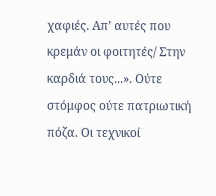χαφιές. Απ’ αυτές που κρεμάν οι φοιτητές/ Στην καρδιά τους...». Ούτε στόμφος ούτε πατριωτική πόζα. Οι τεχνικοί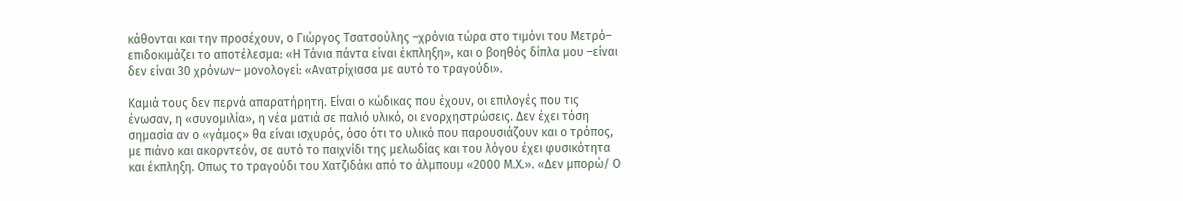κάθονται και την προσέχουν, ο Γιώργος Τσατσούλης –χρόνια τώρα στο τιμόνι του Μετρό– επιδοκιμάζει το αποτέλεσμα: «Η Τάνια πάντα είναι έκπληξη», και ο βοηθός δίπλα μου –είναι δεν είναι 30 χρόνων– μονολογεί: «Ανατρίχιασα με αυτό το τραγούδι».

Καμιά τους δεν περνά απαρατήρητη. Είναι ο κώδικας που έχουν, οι επιλογές που τις ένωσαν, η «συνομιλία», η νέα ματιά σε παλιό υλικό, οι ενορχηστρώσεις. Δεν έχει τόση σημασία αν ο «γάμος» θα είναι ισχυρός, όσο ότι το υλικό που παρουσιάζουν και ο τρόπος, με πιάνο και ακορντεόν, σε αυτό το παιχνίδι της μελωδίας και του λόγου έχει φυσικότητα και έκπληξη. Οπως το τραγούδι του Χατζιδάκι από το άλμπουμ «2000 Μ.Χ.». «Δεν μπορώ/ Ο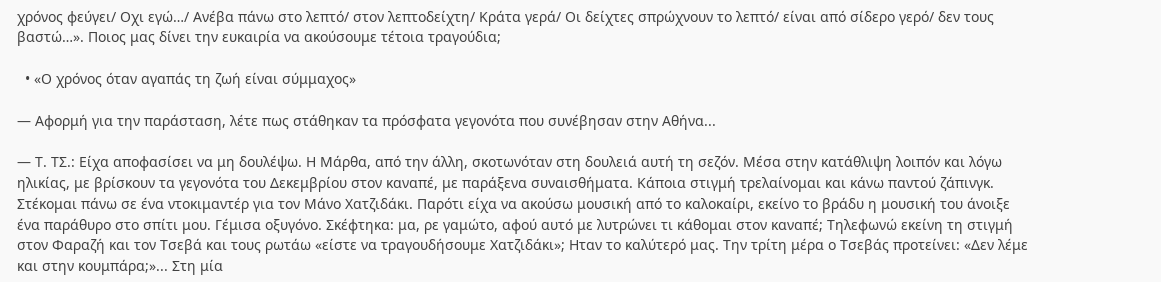χρόνος φεύγει/ Oχι εγώ…/ Ανέβα πάνω στο λεπτό/ στον λεπτοδείχτη/ Κράτα γερά/ Οι δείχτες σπρώχνουν το λεπτό/ είναι από σίδερο γερό/ δεν τους βαστώ…». Ποιος μας δίνει την ευκαιρία να ακούσουμε τέτοια τραγούδια;

  • «Ο χρόνος όταν αγαπάς τη ζωή είναι σύμμαχος»

— Αφορμή για την παράσταση, λέτε πως στάθηκαν τα πρόσφατα γεγονότα που συνέβησαν στην Αθήνα...

— Τ. ΤΣ.: Είχα αποφασίσει να μη δουλέψω. Η Μάρθα, από την άλλη, σκοτωνόταν στη δουλειά αυτή τη σεζόν. Μέσα στην κατάθλιψη λοιπόν και λόγω ηλικίας, με βρίσκουν τα γεγονότα του Δεκεμβρίου στον καναπέ, με παράξενα συναισθήματα. Κάποια στιγμή τρελαίνομαι και κάνω παντού ζάπινγκ. Στέκομαι πάνω σε ένα ντοκιμαντέρ για τον Μάνο Χατζιδάκι. Παρότι είχα να ακούσω μουσική από το καλοκαίρι, εκείνο το βράδυ η μουσική του άνοιξε ένα παράθυρο στο σπίτι μου. Γέμισα οξυγόνο. Σκέφτηκα: μα, ρε γαμώτο, αφού αυτό με λυτρώνει τι κάθομαι στον καναπέ; Τηλεφωνώ εκείνη τη στιγμή στον Φαραζή και τον Τσεβά και τους ρωτάω «είστε να τραγουδήσουμε Χατζιδάκι»; Ηταν το καλύτερό μας. Την τρίτη μέρα ο Τσεβάς προτείνει: «Δεν λέμε και στην κουμπάρα;»... Στη μία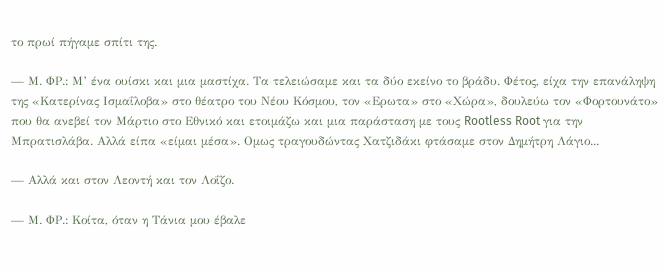το πρωί πήγαμε σπίτι της.

— Μ. ΦΡ.: Μ’ ένα ουίσκι και μια μαστίχα. Τα τελειώσαμε και τα δύο εκείνο το βράδυ. Φέτος, είχα την επανάληψη της «Κατερίνας Ισμαΐλοβα» στο θέατρο του Νέου Κόσμου, τον «Ερωτα» στο «Χώρα», δουλεύω τον «Φορτουνάτο» που θα ανεβεί τον Μάρτιο στο Εθνικό και ετοιμάζω και μια παράσταση με τους Rootless Root για την Μπρατισλάβα. Αλλά είπα «είμαι μέσα». Oμως τραγουδώντας Χατζιδάκι φτάσαμε στον Δημήτρη Λάγιο...

— Αλλά και στον Λεοντή και τον Λοΐζο.

— Μ. ΦΡ.: Κοίτα, όταν η Τάνια μου έβαλε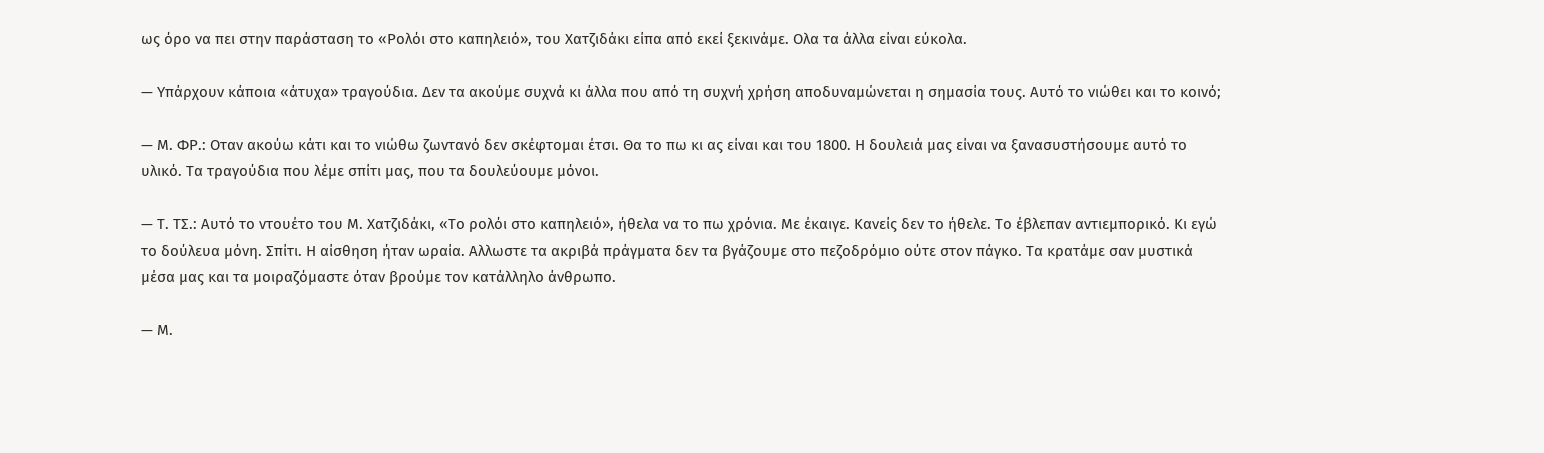ως όρο να πει στην παράσταση το «Ρολόι στο καπηλειό», του Χατζιδάκι είπα από εκεί ξεκινάμε. Oλα τα άλλα είναι εύκολα.

— Υπάρχουν κάποια «άτυχα» τραγούδια. Δεν τα ακούμε συχνά κι άλλα που από τη συχνή χρήση αποδυναμώνεται η σημασία τους. Αυτό το νιώθει και το κοινό;

— Μ. ΦΡ.: Οταν ακούω κάτι και το νιώθω ζωντανό δεν σκέφτομαι έτσι. Θα το πω κι ας είναι και του 1800. Η δουλειά μας είναι να ξανασυστήσουμε αυτό το υλικό. Τα τραγούδια που λέμε σπίτι μας, που τα δουλεύουμε μόνοι.

— Τ. ΤΣ.: Αυτό το ντουέτο του Μ. Χατζιδάκι, «Το ρολόι στο καπηλειό», ήθελα να το πω χρόνια. Με έκαιγε. Κανείς δεν το ήθελε. Το έβλεπαν αντιεμπορικό. Κι εγώ το δούλευα μόνη. Σπίτι. Η αίσθηση ήταν ωραία. Αλλωστε τα ακριβά πράγματα δεν τα βγάζουμε στο πεζοδρόμιο ούτε στον πάγκο. Τα κρατάμε σαν μυστικά μέσα μας και τα μοιραζόμαστε όταν βρούμε τον κατάλληλο άνθρωπο.

— Μ.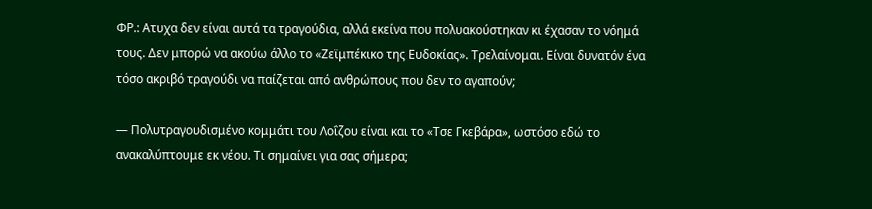ΦΡ.: Aτυχα δεν είναι αυτά τα τραγούδια, αλλά εκείνα που πολυακούστηκαν κι έχασαν το νόημά τους. Δεν μπορώ να ακούω άλλο το «Ζεϊμπέκικο της Ευδοκίας». Τρελαίνομαι. Είναι δυνατόν ένα τόσο ακριβό τραγούδι να παίζεται από ανθρώπους που δεν το αγαπούν;

— Πολυτραγουδισμένο κομμάτι του Λοΐζου είναι και το «Τσε Γκεβάρα», ωστόσο εδώ το ανακαλύπτουμε εκ νέου. Τι σημαίνει για σας σήμερα;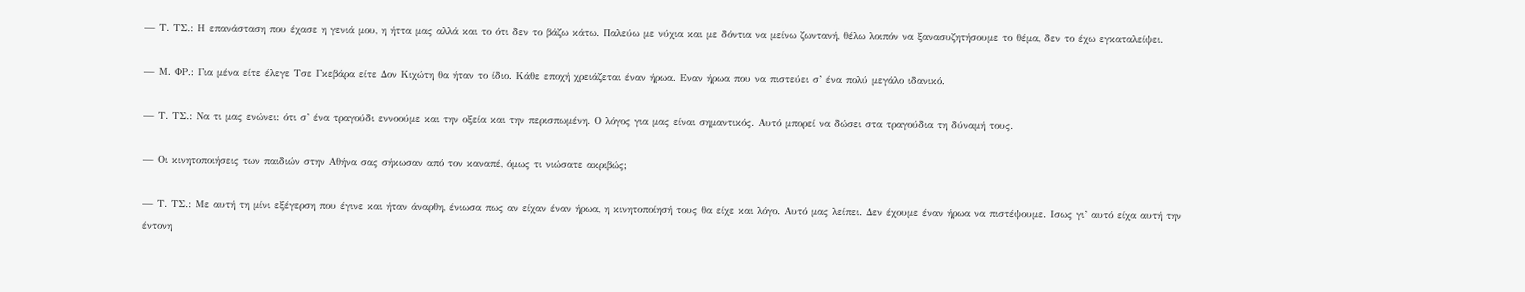— Τ. ΤΣ.: Η επανάσταση που έχασε η γενιά μου, η ήττα μας αλλά και το ότι δεν το βάζω κάτω. Παλεύω με νύχια και με δόντια να μείνω ζωντανή, θέλω λοιπόν να ξανασυζητήσουμε το θέμα, δεν το έχω εγκαταλείψει.

— Μ. ΦΡ.: Για μένα είτε έλεγε Τσε Γκεβάρα είτε Δον Κιχώτη θα ήταν το ίδιο. Κάθε εποχή χρειάζεται έναν ήρωα. Eναν ήρωα που να πιστεύει σ’ ένα πολύ μεγάλο ιδανικό.

— Τ. ΤΣ.: Να τι μας ενώνει: ότι σ’ ένα τραγούδι εννοούμε και την οξεία και την περισπωμένη. Ο λόγος για μας είναι σημαντικός. Αυτό μπορεί να δώσει στα τραγούδια τη δύναμή τους.

— Οι κινητοποιήσεις των παιδιών στην Αθήνα σας σήκωσαν από τον καναπέ, όμως τι νιώσατε ακριβώς;

— Τ. ΤΣ.: Με αυτή τη μίνι εξέγερση που έγινε και ήταν άναρθη, ένιωσα πως αν είχαν έναν ήρωα, η κινητοποίησή τους θα είχε και λόγο. Αυτό μας λείπει. Δεν έχουμε έναν ήρωα να πιστέψουμε. Iσως γι’ αυτό είχα αυτή την έντονη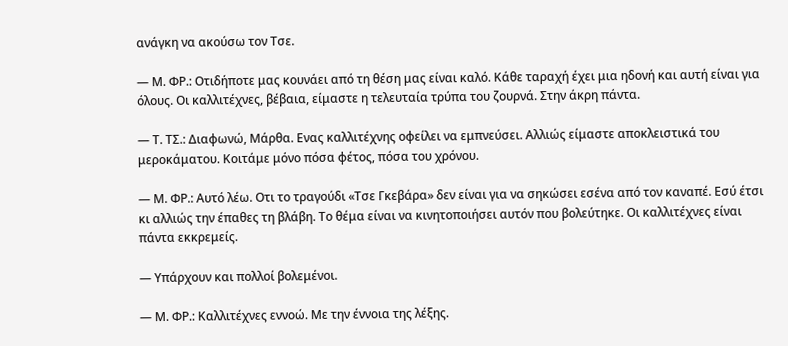ανάγκη να ακούσω τον Τσε.

— Μ. ΦΡ.: Οτιδήποτε μας κουνάει από τη θέση μας είναι καλό. Κάθε ταραχή έχει μια ηδονή και αυτή είναι για όλους. Οι καλλιτέχνες, βέβαια, είμαστε η τελευταία τρύπα του ζουρνά. Στην άκρη πάντα.

— Τ. ΤΣ.: Διαφωνώ, Μάρθα. Ενας καλλιτέχνης οφείλει να εμπνεύσει. Αλλιώς είμαστε αποκλειστικά του μεροκάματου. Κοιτάμε μόνο πόσα φέτος, πόσα του χρόνου.

— Μ. ΦΡ.: Αυτό λέω. Οτι το τραγούδι «Τσε Γκεβάρα» δεν είναι για να σηκώσει εσένα από τον καναπέ. Εσύ έτσι κι αλλιώς την έπαθες τη βλάβη. Το θέμα είναι να κινητοποιήσει αυτόν που βολεύτηκε. Οι καλλιτέχνες είναι πάντα εκκρεμείς.

— Υπάρχουν και πολλοί βολεμένοι.

— Μ. ΦΡ.: Καλλιτέχνες εννοώ. Με την έννοια της λέξης.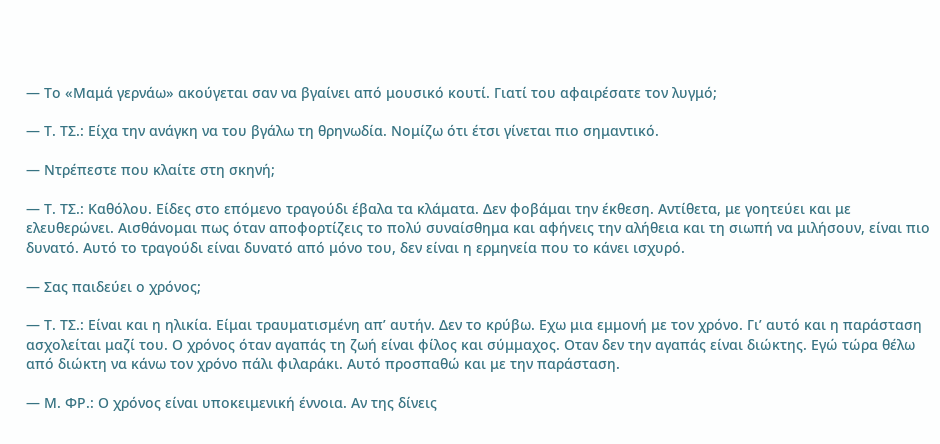— Το «Μαμά γερνάω» ακούγεται σαν να βγαίνει από μουσικό κουτί. Γιατί του αφαιρέσατε τον λυγμό;

— Τ. ΤΣ.: Είχα την ανάγκη να του βγάλω τη θρηνωδία. Νομίζω ότι έτσι γίνεται πιο σημαντικό.

— Ντρέπεστε που κλαίτε στη σκηνή;

— Τ. ΤΣ.: Καθόλου. Είδες στο επόμενο τραγούδι έβαλα τα κλάματα. Δεν φοβάμαι την έκθεση. Αντίθετα, με γοητεύει και με ελευθερώνει. Αισθάνομαι πως όταν αποφορτίζεις το πολύ συναίσθημα και αφήνεις την αλήθεια και τη σιωπή να μιλήσουν, είναι πιο δυνατό. Αυτό το τραγούδι είναι δυνατό από μόνο του, δεν είναι η ερμηνεία που το κάνει ισχυρό.

— Σας παιδεύει ο χρόνος;

— Τ. ΤΣ.: Είναι και η ηλικία. Είμαι τραυματισμένη απ’ αυτήν. Δεν το κρύβω. Εχω μια εμμονή με τον χρόνο. Γι’ αυτό και η παράσταση ασχολείται μαζί του. Ο χρόνος όταν αγαπάς τη ζωή είναι φίλος και σύμμαχος. Οταν δεν την αγαπάς είναι διώκτης. Εγώ τώρα θέλω από διώκτη να κάνω τον χρόνο πάλι φιλαράκι. Αυτό προσπαθώ και με την παράσταση.

— Μ. ΦΡ.: Ο χρόνος είναι υποκειμενική έννοια. Αν της δίνεις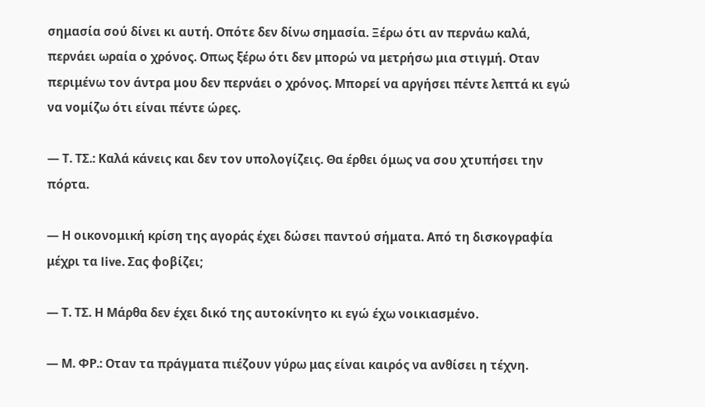σημασία σού δίνει κι αυτή. Οπότε δεν δίνω σημασία. Ξέρω ότι αν περνάω καλά, περνάει ωραία ο χρόνος. Οπως ξέρω ότι δεν μπορώ να μετρήσω μια στιγμή. Oταν περιμένω τον άντρα μου δεν περνάει ο χρόνος. Μπορεί να αργήσει πέντε λεπτά κι εγώ να νομίζω ότι είναι πέντε ώρες.

— Τ. ΤΣ.: Καλά κάνεις και δεν τον υπολογίζεις. Θα έρθει όμως να σου χτυπήσει την πόρτα.

— Η οικονομική κρίση της αγοράς έχει δώσει παντού σήματα. Από τη δισκογραφία μέχρι τα live. Σας φοβίζει;

— Τ. ΤΣ. Η Μάρθα δεν έχει δικό της αυτοκίνητο κι εγώ έχω νοικιασμένο.

— Μ. ΦΡ.: Oταν τα πράγματα πιέζουν γύρω μας είναι καιρός να ανθίσει η τέχνη.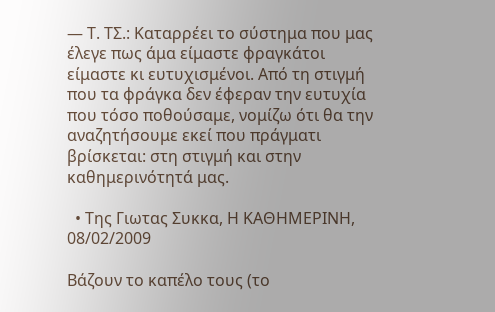— Τ. ΤΣ.: Kαταρρέει το σύστημα που μας έλεγε πως άμα είμαστε φραγκάτοι είμαστε κι ευτυχισμένοι. Από τη στιγμή που τα φράγκα δεν έφεραν την ευτυχία που τόσο ποθούσαμε, νομίζω ότι θα την αναζητήσουμε εκεί που πράγματι βρίσκεται: στη στιγμή και στην καθημερινότητά μας.

  • Της Γιωτας Συκκα, Η ΚΑΘΗΜΕΡΙΝΗ, 08/02/2009

Βάζουν το καπέλο τους (το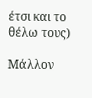έτσι και το θέλω τους)

Μάλλον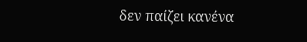δεν παίζει κανένα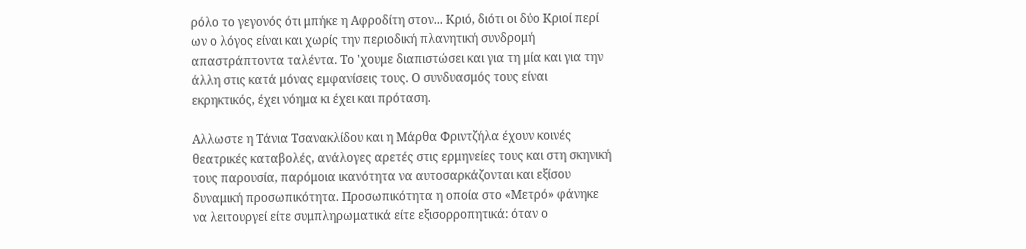ρόλο το γεγονός ότι μπήκε η Αφροδίτη στον... Κριό, διότι οι δύο Κριοί περί ων ο λόγος είναι και χωρίς την περιοδική πλανητική συνδρομή απαστράπτοντα ταλέντα. Το 'χουμε διαπιστώσει και για τη μία και για την άλλη στις κατά μόνας εμφανίσεις τους. Ο συνδυασμός τους είναι εκρηκτικός, έχει νόημα κι έχει και πρόταση.

Αλλωστε η Τάνια Τσανακλίδου και η Μάρθα Φριντζήλα έχουν κοινές θεατρικές καταβολές, ανάλογες αρετές στις ερμηνείες τους και στη σκηνική τους παρουσία, παρόμοια ικανότητα να αυτοσαρκάζονται και εξίσου δυναμική προσωπικότητα. Προσωπικότητα η οποία στο «Μετρό» φάνηκε να λειτουργεί είτε συμπληρωματικά είτε εξισορροπητικά: όταν ο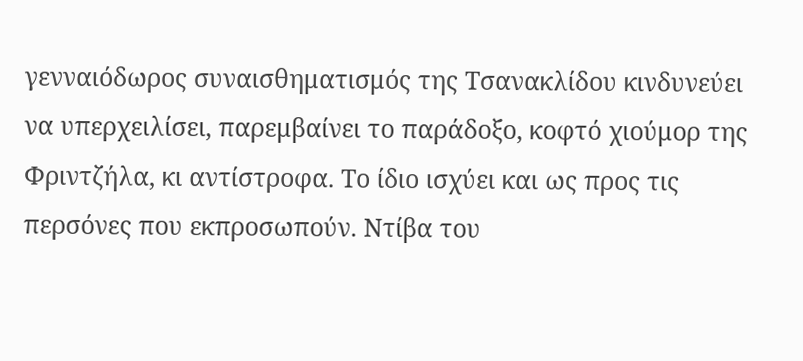γενναιόδωρος συναισθηματισμός της Τσανακλίδου κινδυνεύει να υπερχειλίσει, παρεμβαίνει το παράδοξο, κοφτό χιούμορ της Φριντζήλα, κι αντίστροφα. Το ίδιο ισχύει και ως προς τις περσόνες που εκπροσωπούν. Ντίβα του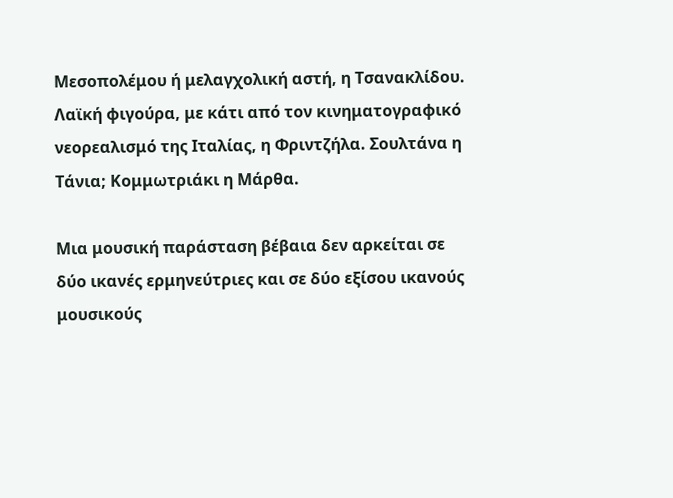Μεσοπολέμου ή μελαγχολική αστή, η Τσανακλίδου. Λαϊκή φιγούρα, με κάτι από τον κινηματογραφικό νεορεαλισμό της Ιταλίας, η Φριντζήλα. Σουλτάνα η Τάνια; Κομμωτριάκι η Μάρθα.

Μια μουσική παράσταση βέβαια δεν αρκείται σε δύο ικανές ερμηνεύτριες και σε δύο εξίσου ικανούς μουσικούς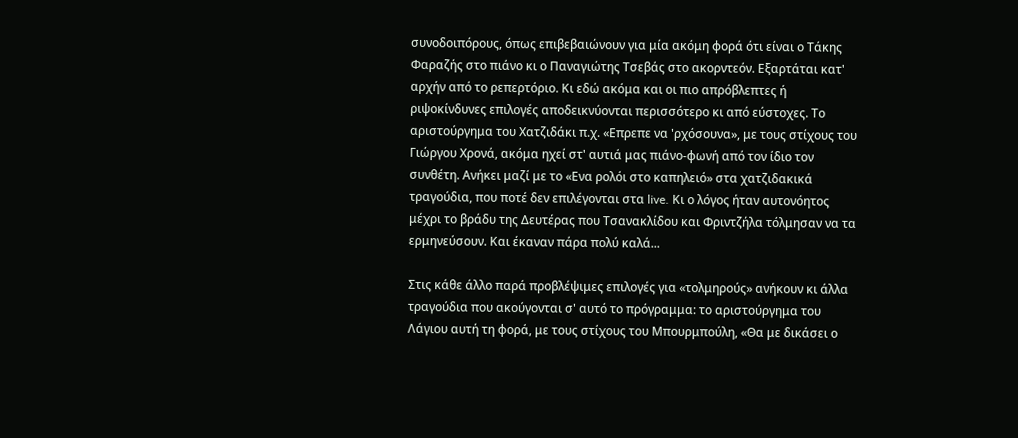συνοδοιπόρους, όπως επιβεβαιώνουν για μία ακόμη φορά ότι είναι ο Τάκης Φαραζής στο πιάνο κι ο Παναγιώτης Τσεβάς στο ακορντεόν. Εξαρτάται κατ' αρχήν από το ρεπερτόριο. Κι εδώ ακόμα και οι πιο απρόβλεπτες ή ριψοκίνδυνες επιλογές αποδεικνύονται περισσότερο κι από εύστοχες. Το αριστούργημα του Χατζιδάκι π.χ. «Επρεπε να 'ρχόσουνα», με τους στίχους του Γιώργου Χρονά, ακόμα ηχεί στ' αυτιά μας πιάνο-φωνή από τον ίδιο τον συνθέτη. Ανήκει μαζί με το «Ενα ρολόι στο καπηλειό» στα χατζιδακικά τραγούδια, που ποτέ δεν επιλέγονται στα live. Κι ο λόγος ήταν αυτονόητος μέχρι το βράδυ της Δευτέρας που Τσανακλίδου και Φριντζήλα τόλμησαν να τα ερμηνεύσουν. Και έκαναν πάρα πολύ καλά...

Στις κάθε άλλο παρά προβλέψιμες επιλογές για «τολμηρούς» ανήκουν κι άλλα τραγούδια που ακούγονται σ' αυτό το πρόγραμμα: το αριστούργημα του Λάγιου αυτή τη φορά, με τους στίχους του Μπουρμπούλη, «Θα με δικάσει ο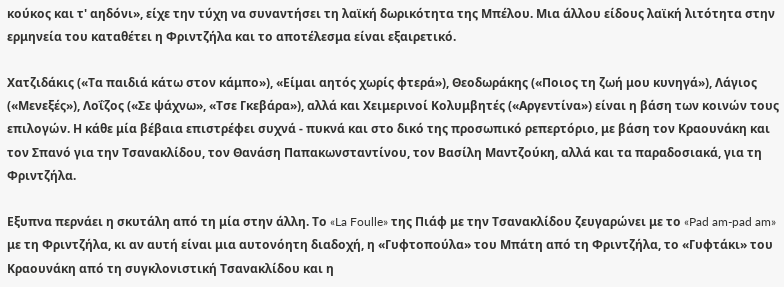κούκος και τ' αηδόνι», είχε την τύχη να συναντήσει τη λαϊκή δωρικότητα της Μπέλου. Μια άλλου είδους λαϊκή λιτότητα στην ερμηνεία του καταθέτει η Φριντζήλα και το αποτέλεσμα είναι εξαιρετικό.

Χατζιδάκις («Τα παιδιά κάτω στον κάμπο»), «Είμαι αητός χωρίς φτερά»), Θεοδωράκης («Ποιος τη ζωή μου κυνηγά»), Λάγιος («Μενεξές»), Λοΐζος («Σε ψάχνω», «Τσε Γκεβάρα»), αλλά και Χειμερινοί Κολυμβητές («Αργεντίνα») είναι η βάση των κοινών τους επιλογών. Η κάθε μία βέβαια επιστρέφει συχνά - πυκνά και στο δικό της προσωπικό ρεπερτόριο, με βάση τον Κραουνάκη και τον Σπανό για την Τσανακλίδου, τον Θανάση Παπακωνσταντίνου, τον Βασίλη Μαντζούκη, αλλά και τα παραδοσιακά, για τη Φριντζήλα.

Εξυπνα περνάει η σκυτάλη από τη μία στην άλλη. Το «La Foulle» της Πιάφ με την Τσανακλίδου ζευγαρώνει με το «Pad am-pad am» με τη Φριντζήλα, κι αν αυτή είναι μια αυτονόητη διαδοχή, η «Γυφτοπούλα» του Μπάτη από τη Φριντζήλα, το «Γυφτάκι» του Κραουνάκη από τη συγκλονιστική Τσανακλίδου και η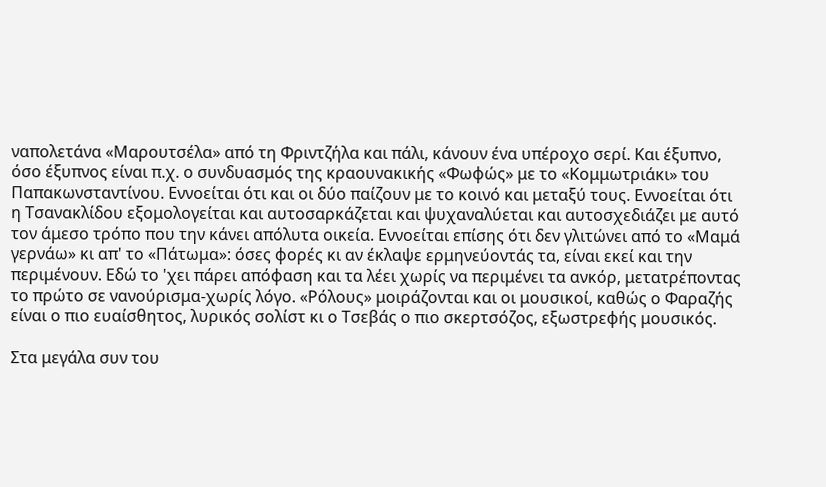ναπολετάνα «Μαρουτσέλα» από τη Φριντζήλα και πάλι, κάνουν ένα υπέροχο σερί. Και έξυπνο, όσο έξυπνος είναι π.χ. ο συνδυασμός της κραουνακικής «Φωφώς» με το «Κομμωτριάκι» του Παπακωνσταντίνου. Εννοείται ότι και οι δύο παίζουν με το κοινό και μεταξύ τους. Εννοείται ότι η Τσανακλίδου εξομολογείται και αυτοσαρκάζεται και ψυχαναλύεται και αυτοσχεδιάζει με αυτό τον άμεσο τρόπο που την κάνει απόλυτα οικεία. Εννοείται επίσης ότι δεν γλιτώνει από το «Μαμά γερνάω» κι απ' το «Πάτωμα»: όσες φορές κι αν έκλαψε ερμηνεύοντάς τα, είναι εκεί και την περιμένουν. Εδώ το 'χει πάρει απόφαση και τα λέει χωρίς να περιμένει τα ανκόρ, μετατρέποντας το πρώτο σε νανούρισμα-χωρίς λόγο. «Ρόλους» μοιράζονται και οι μουσικοί, καθώς ο Φαραζής είναι ο πιο ευαίσθητος, λυρικός σολίστ κι ο Τσεβάς ο πιο σκερτσόζος, εξωστρεφής μουσικός.

Στα μεγάλα συν του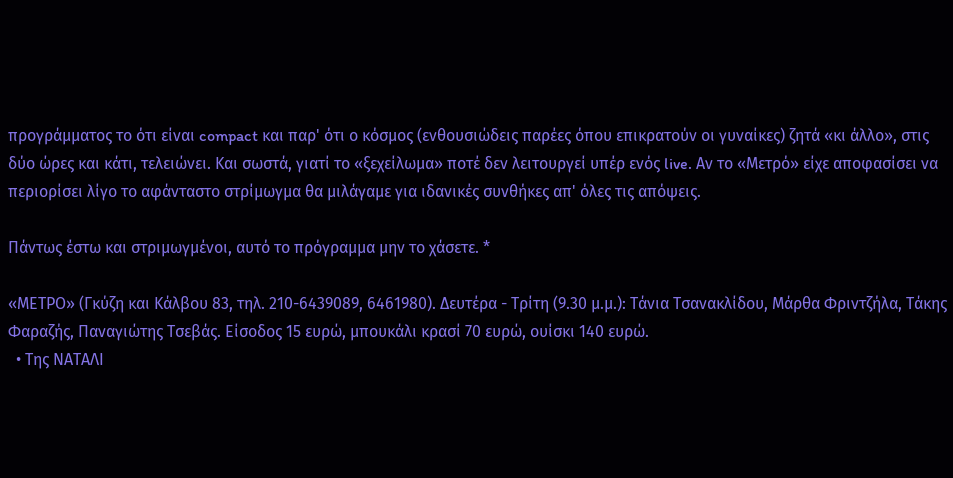προγράμματος το ότι είναι compact και παρ' ότι ο κόσμος (ενθουσιώδεις παρέες όπου επικρατούν οι γυναίκες) ζητά «κι άλλο», στις δύο ώρες και κάτι, τελειώνει. Και σωστά, γιατί το «ξεχείλωμα» ποτέ δεν λειτουργεί υπέρ ενός live. Αν το «Μετρό» είχε αποφασίσει να περιορίσει λίγο το αφάνταστο στρίμωγμα θα μιλάγαμε για ιδανικές συνθήκες απ' όλες τις απόψεις.

Πάντως έστω και στριμωγμένοι, αυτό το πρόγραμμα μην το χάσετε. *

«ΜΕΤΡΟ» (Γκύζη και Κάλβου 83, τηλ. 210-6439089, 6461980). Δευτέρα - Τρίτη (9.30 μ.μ.): Τάνια Τσανακλίδου, Μάρθα Φριντζήλα, Τάκης Φαραζής, Παναγιώτης Τσεβάς. Είσοδος 15 ευρώ, μπουκάλι κρασί 70 ευρώ, ουίσκι 140 ευρώ.
  • Της ΝΑΤΑΛΙ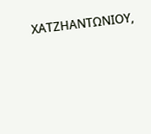ΧΑΤΖΗΑΝΤΩΝΙΟΥ,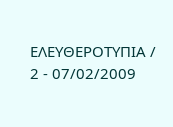ΕΛΕΥΘΕΡΟΤΥΠΙΑ / 2 - 07/02/2009